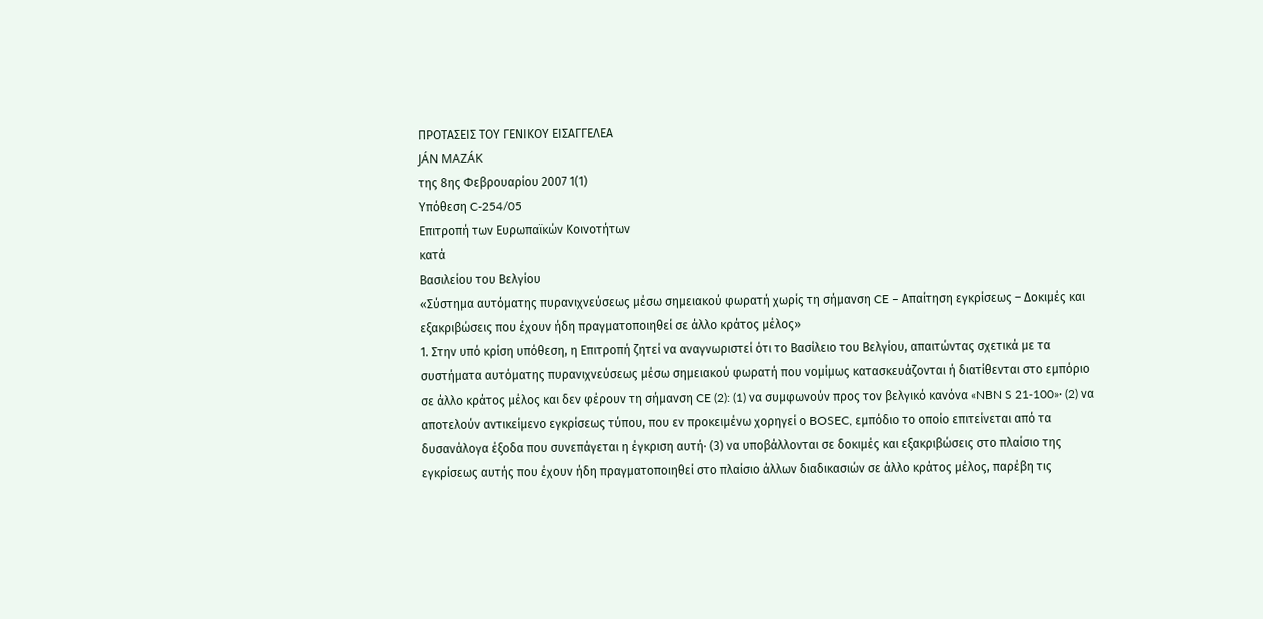ΠΡΟΤΑΣΕΙΣ ΤΟΥ ΓΕΝΙΚΟΥ ΕΙΣΑΓΓΕΛΕΑ
JÁN MAZÁK
της 8ης Φεβρουαρίου 2007 1(1)
Υπόθεση C-254/05
Επιτροπή των Ευρωπαϊκών Κοινοτήτων
κατά
Βασιλείου του Βελγίου
«Σύστημα αυτόματης πυρανιχνεύσεως μέσω σημειακού φωρατή χωρίς τη σήμανση CE – Απαίτηση εγκρίσεως – Δοκιμές και εξακριβώσεις που έχουν ήδη πραγματοποιηθεί σε άλλο κράτος μέλος»
1. Στην υπό κρίση υπόθεση, η Επιτροπή ζητεί να αναγνωριστεί ότι το Βασίλειο του Βελγίου, απαιτώντας σχετικά με τα συστήματα αυτόματης πυρανιχνεύσεως μέσω σημειακού φωρατή που νομίμως κατασκευάζονται ή διατίθενται στο εμπόριο σε άλλο κράτος μέλος και δεν φέρουν τη σήμανση CE (2): (1) να συμφωνούν προς τον βελγικό κανόνα «NBN S 21‑100»· (2) να αποτελούν αντικείμενο εγκρίσεως τύπου, που εν προκειμένω χορηγεί ο BOSEC, εμπόδιο το οποίο επιτείνεται από τα δυσανάλογα έξοδα που συνεπάγεται η έγκριση αυτή· (3) να υποβάλλονται σε δοκιμές και εξακριβώσεις στο πλαίσιο της εγκρίσεως αυτής που έχουν ήδη πραγματοποιηθεί στο πλαίσιο άλλων διαδικασιών σε άλλο κράτος μέλος, παρέβη τις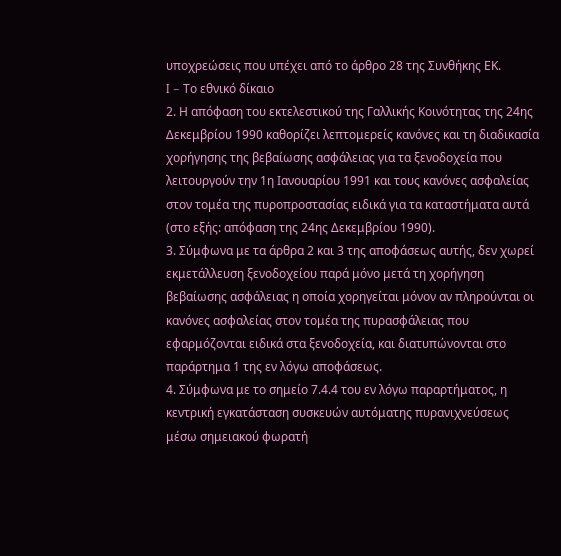υποχρεώσεις που υπέχει από το άρθρο 28 της Συνθήκης ΕΚ.
I – Το εθνικό δίκαιο
2. Η απόφαση του εκτελεστικού της Γαλλικής Κοινότητας της 24ης Δεκεμβρίου 1990 καθορίζει λεπτομερείς κανόνες και τη διαδικασία χορήγησης της βεβαίωσης ασφάλειας για τα ξενοδοχεία που λειτουργούν την 1η Ιανουαρίου 1991 και τους κανόνες ασφαλείας στον τομέα της πυροπροστασίας ειδικά για τα καταστήματα αυτά (στο εξής: απόφαση της 24ης Δεκεμβρίου 1990).
3. Σύμφωνα με τα άρθρα 2 και 3 της αποφάσεως αυτής, δεν χωρεί εκμετάλλευση ξενοδοχείου παρά μόνο μετά τη χορήγηση βεβαίωσης ασφάλειας η οποία χορηγείται μόνον αν πληρούνται οι κανόνες ασφαλείας στον τομέα της πυρασφάλειας που εφαρμόζονται ειδικά στα ξενοδοχεία, και διατυπώνονται στο παράρτημα 1 της εν λόγω αποφάσεως.
4. Σύμφωνα με το σημείο 7.4.4 του εν λόγω παραρτήματος, η κεντρική εγκατάσταση συσκευών αυτόματης πυρανιχνεύσεως μέσω σημειακού φωρατή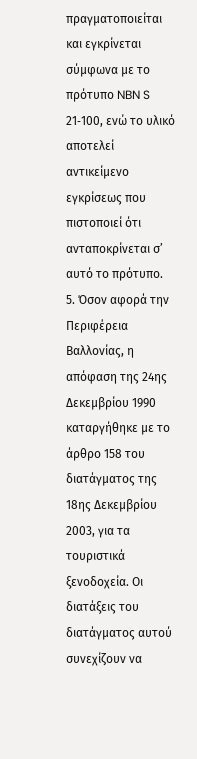πραγματοποιείται και εγκρίνεται σύμφωνα με το πρότυπο NBN S 21‑100, ενώ το υλικό αποτελεί αντικείμενο εγκρίσεως που πιστοποιεί ότι ανταποκρίνεται σ’ αυτό το πρότυπο.
5. Όσον αφορά την Περιφέρεια Βαλλονίας, η απόφαση της 24ης Δεκεμβρίου 1990 καταργήθηκε με το άρθρο 158 του διατάγματος της 18ης Δεκεμβρίου 2003, για τα τουριστικά ξενοδοχεία. Οι διατάξεις του διατάγματος αυτού συνεχίζουν να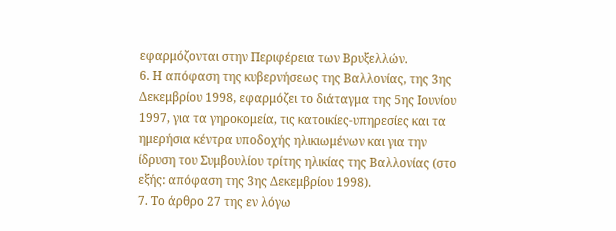εφαρμόζονται στην Περιφέρεια των Βρυξελλών.
6. Η απόφαση της κυβερνήσεως της Βαλλονίας, της 3ης Δεκεμβρίου 1998, εφαρμόζει το διάταγμα της 5ης Ιουνίου 1997, για τα γηροκομεία, τις κατοικίες-υπηρεσίες και τα ημερήσια κέντρα υποδοχής ηλικιωμένων και για την ίδρυση του Συμβουλίου τρίτης ηλικίας της Βαλλονίας (στο εξής: απόφαση της 3ης Δεκεμβρίου 1998).
7. Το άρθρο 27 της εν λόγω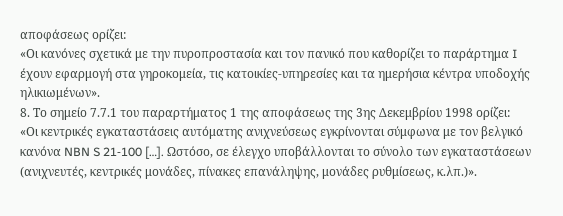αποφάσεως ορίζει:
«Οι κανόνες σχετικά με την πυροπροστασία και τον πανικό που καθορίζει το παράρτημα I έχουν εφαρμογή στα γηροκομεία, τις κατοικίες-υπηρεσίες και τα ημερήσια κέντρα υποδοχής ηλικιωμένων».
8. Το σημείο 7.7.1 του παραρτήματος 1 της αποφάσεως της 3ης Δεκεμβρίου 1998 ορίζει:
«Οι κεντρικές εγκαταστάσεις αυτόματης ανιχνεύσεως εγκρίνονται σύμφωνα με τον βελγικό κανόνα NBN S 21‑100 […]. Ωστόσο, σε έλεγχο υποβάλλονται το σύνολο των εγκαταστάσεων (ανιχνευτές, κεντρικές μονάδες, πίνακες επανάληψης, μονάδες ρυθμίσεως, κ.λπ.)».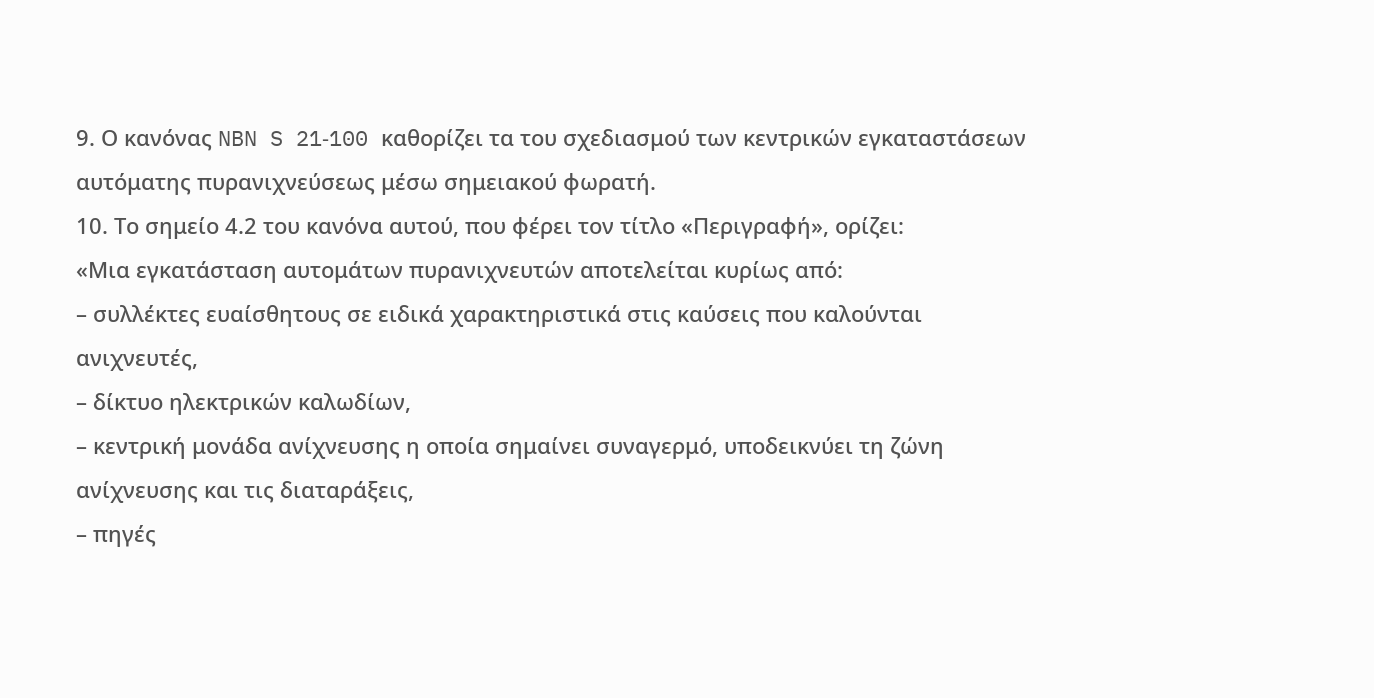9. Ο κανόνας NBN S 21‑100 καθορίζει τα του σχεδιασμού των κεντρικών εγκαταστάσεων αυτόματης πυρανιχνεύσεως μέσω σημειακού φωρατή.
10. Το σημείο 4.2 του κανόνα αυτού, που φέρει τον τίτλο «Περιγραφή», ορίζει:
«Μια εγκατάσταση αυτομάτων πυρανιχνευτών αποτελείται κυρίως από:
– συλλέκτες ευαίσθητους σε ειδικά χαρακτηριστικά στις καύσεις που καλούνται ανιχνευτές,
– δίκτυο ηλεκτρικών καλωδίων,
– κεντρική μονάδα ανίχνευσης η οποία σημαίνει συναγερμό, υποδεικνύει τη ζώνη ανίχνευσης και τις διαταράξεις,
– πηγές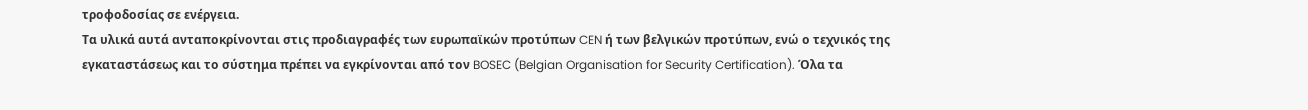τροφοδοσίας σε ενέργεια.
Τα υλικά αυτά ανταποκρίνονται στις προδιαγραφές των ευρωπαϊκών προτύπων CEN ή των βελγικών προτύπων, ενώ ο τεχνικός της εγκαταστάσεως και το σύστημα πρέπει να εγκρίνονται από τον BOSEC (Belgian Organisation for Security Certification). Όλα τα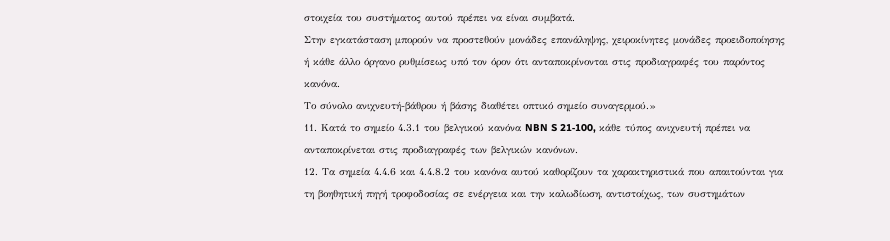στοιχεία του συστήματος αυτού πρέπει να είναι συμβατά.
Στην εγκατάσταση μπορούν να προστεθούν μονάδες επανάληψης, χειροκίνητες μονάδες προειδοποίησης ή κάθε άλλο όργανο ρυθμίσεως υπό τον όρον ότι ανταποκρίνονται στις προδιαγραφές του παρόντος κανόνα.
Το σύνολο ανιχνευτή-βάθρου ή βάσης διαθέτει οπτικό σημείο συναγερμού.»
11. Κατά το σημείο 4.3.1 του βελγικού κανόνα NBN S 21‑100, κάθε τύπος ανιχνευτή πρέπει να ανταποκρίνεται στις προδιαγραφές των βελγικών κανόνων.
12. Τα σημεία 4.4.6 και 4.4.8.2 του κανόνα αυτού καθορίζουν τα χαρακτηριστικά που απαιτούνται για τη βοηθητική πηγή τροφοδοσίας σε ενέργεια και την καλωδίωση, αντιστοίχως, των συστημάτων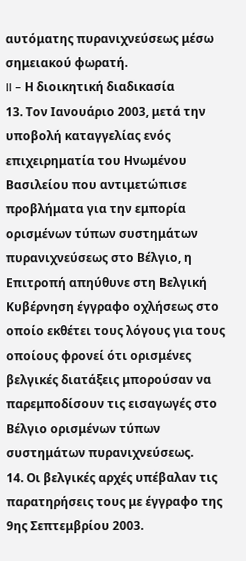αυτόματης πυρανιχνεύσεως μέσω σημειακού φωρατή.
II – Η διοικητική διαδικασία
13. Τον Ιανουάριο 2003, μετά την υποβολή καταγγελίας ενός επιχειρηματία του Ηνωμένου Βασιλείου που αντιμετώπισε προβλήματα για την εμπορία ορισμένων τύπων συστημάτων πυρανιχνεύσεως στο Βέλγιο, η Επιτροπή απηύθυνε στη Βελγική Κυβέρνηση έγγραφο οχλήσεως στο οποίο εκθέτει τους λόγους για τους οποίους φρονεί ότι ορισμένες βελγικές διατάξεις μπορούσαν να παρεμποδίσουν τις εισαγωγές στο Βέλγιο ορισμένων τύπων συστημάτων πυρανιχνεύσεως.
14. Οι βελγικές αρχές υπέβαλαν τις παρατηρήσεις τους με έγγραφο της 9ης Σεπτεμβρίου 2003.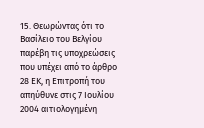15. Θεωρώντας ότι το Βασίλειο του Βελγίου παρέβη τις υποχρεώσεις που υπέχει από το άρθρο 28 ΕΚ, η Επιτροπή του απηύθυνε στις 7 Ιουλίου 2004 αιτιολογημένη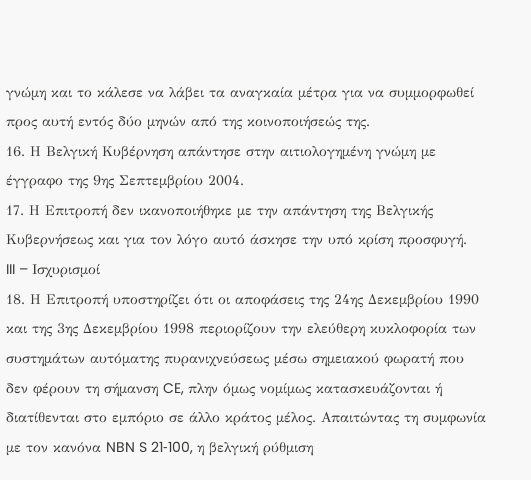γνώμη και το κάλεσε να λάβει τα αναγκαία μέτρα για να συμμορφωθεί προς αυτή εντός δύο μηνών από της κοινοποιήσεώς της.
16. Η Βελγική Κυβέρνηση απάντησε στην αιτιολογημένη γνώμη με έγγραφο της 9ης Σεπτεμβρίου 2004.
17. Η Επιτροπή δεν ικανοποιήθηκε με την απάντηση της Βελγικής Κυβερνήσεως και για τον λόγο αυτό άσκησε την υπό κρίση προσφυγή.
III – Ισχυρισμοί
18. Η Επιτροπή υποστηρίζει ότι οι αποφάσεις της 24ης Δεκεμβρίου 1990 και της 3ης Δεκεμβρίου 1998 περιορίζουν την ελεύθερη κυκλοφορία των συστημάτων αυτόματης πυρανιχνεύσεως μέσω σημειακού φωρατή που δεν φέρουν τη σήμανση CE, πλην όμως νομίμως κατασκευάζονται ή διατίθενται στο εμπόριο σε άλλο κράτος μέλος. Απαιτώντας τη συμφωνία με τον κανόνα NBN S 21‑100, η βελγική ρύθμιση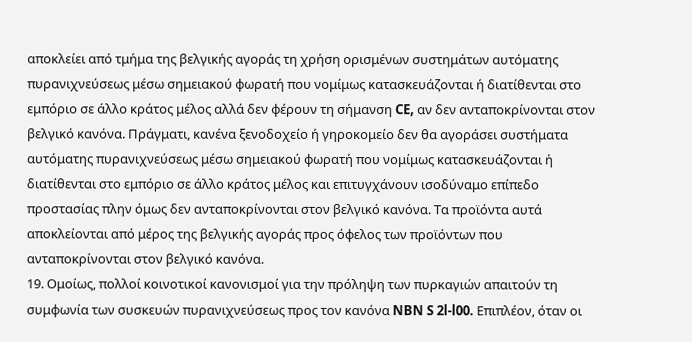αποκλείει από τμήμα της βελγικής αγοράς τη χρήση ορισμένων συστημάτων αυτόματης πυρανιχνεύσεως μέσω σημειακού φωρατή που νομίμως κατασκευάζονται ή διατίθενται στο εμπόριο σε άλλο κράτος μέλος αλλά δεν φέρουν τη σήμανση CE, αν δεν ανταποκρίνονται στον βελγικό κανόνα. Πράγματι, κανένα ξενοδοχείο ή γηροκομείο δεν θα αγοράσει συστήματα αυτόματης πυρανιχνεύσεως μέσω σημειακού φωρατή που νομίμως κατασκευάζονται ή διατίθενται στο εμπόριο σε άλλο κράτος μέλος και επιτυγχάνουν ισοδύναμο επίπεδο προστασίας πλην όμως δεν ανταποκρίνονται στον βελγικό κανόνα. Τα προϊόντα αυτά αποκλείονται από μέρος της βελγικής αγοράς προς όφελος των προϊόντων που ανταποκρίνονται στον βελγικό κανόνα.
19. Ομοίως, πολλοί κοινοτικοί κανονισμοί για την πρόληψη των πυρκαγιών απαιτούν τη συμφωνία των συσκευών πυρανιχνεύσεως προς τον κανόνα NBN S 2l‑l00. Επιπλέον, όταν οι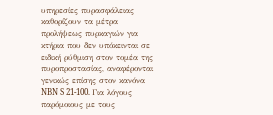υπηρεσίες πυρασφάλειας καθορίζουν τα μέτρα προλήψεως πυρκαγιών για κτήρια που δεν υπόκεινται σε ειδική ρύθμιση στον τομέα της πυροπροστασίας, αναφέρονται γενικώς επίσης στον κανόνα NBN S 21‑100. Για λόγους παρόμοιους με τους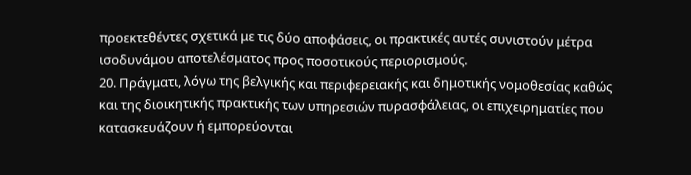προεκτεθέντες σχετικά με τις δύο αποφάσεις, οι πρακτικές αυτές συνιστούν μέτρα ισοδυνάμου αποτελέσματος προς ποσοτικούς περιορισμούς.
20. Πράγματι, λόγω της βελγικής και περιφερειακής και δημοτικής νομοθεσίας καθώς και της διοικητικής πρακτικής των υπηρεσιών πυρασφάλειας, οι επιχειρηματίες που κατασκευάζουν ή εμπορεύονται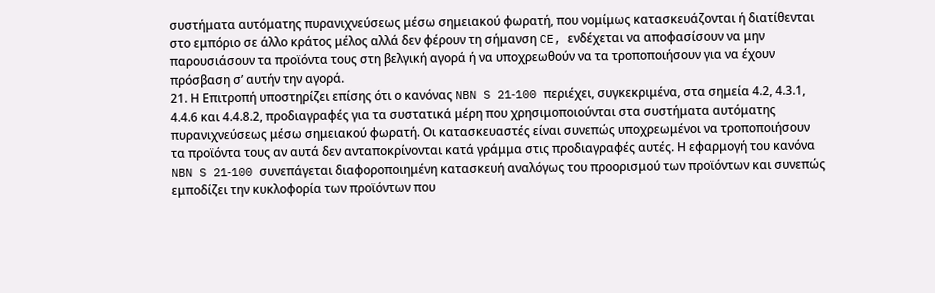συστήματα αυτόματης πυρανιχνεύσεως μέσω σημειακού φωρατή, που νομίμως κατασκευάζονται ή διατίθενται στο εμπόριο σε άλλο κράτος μέλος αλλά δεν φέρουν τη σήμανση CE, ενδέχεται να αποφασίσουν να μην παρουσιάσουν τα προϊόντα τους στη βελγική αγορά ή να υποχρεωθούν να τα τροποποιήσουν για να έχουν πρόσβαση σ’ αυτήν την αγορά.
21. Η Επιτροπή υποστηρίζει επίσης ότι ο κανόνας NBN S 21‑100 περιέχει, συγκεκριμένα, στα σημεία 4.2, 4.3.1, 4.4.6 και 4.4.8.2, προδιαγραφές για τα συστατικά μέρη που χρησιμοποιούνται στα συστήματα αυτόματης πυρανιχνεύσεως μέσω σημειακού φωρατή. Οι κατασκευαστές είναι συνεπώς υποχρεωμένοι να τροποποιήσουν τα προϊόντα τους αν αυτά δεν ανταποκρίνονται κατά γράμμα στις προδιαγραφές αυτές. Η εφαρμογή του κανόνα NBN S 21‑100 συνεπάγεται διαφοροποιημένη κατασκευή αναλόγως του προορισμού των προϊόντων και συνεπώς εμποδίζει την κυκλοφορία των προϊόντων που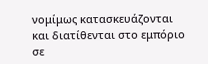νομίμως κατασκευάζονται και διατίθενται στο εμπόριο σε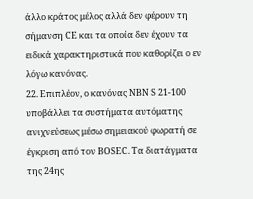άλλο κράτος μέλος αλλά δεν φέρουν τη σήμανση CE και τα οποία δεν έχουν τα ειδικά χαρακτηριστικά που καθορίζει ο εν λόγω κανόνας.
22. Επιπλέον, ο κανόνας NBN S 21‑100 υποβάλλει τα συστήματα αυτόματης ανιχνεύσεως μέσω σημειακού φωρατή σε έγκριση από τον BOSEC. Τα διατάγματα της 24ης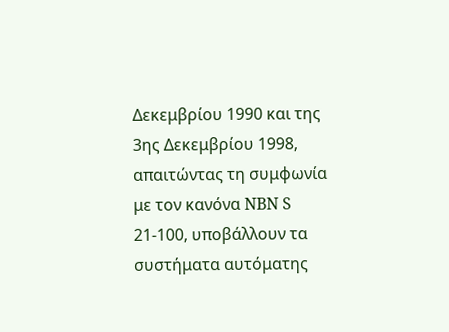Δεκεμβρίου 1990 και της 3ης Δεκεμβρίου 1998, απαιτώντας τη συμφωνία με τον κανόνα NBN S 21‑100, υποβάλλουν τα συστήματα αυτόματης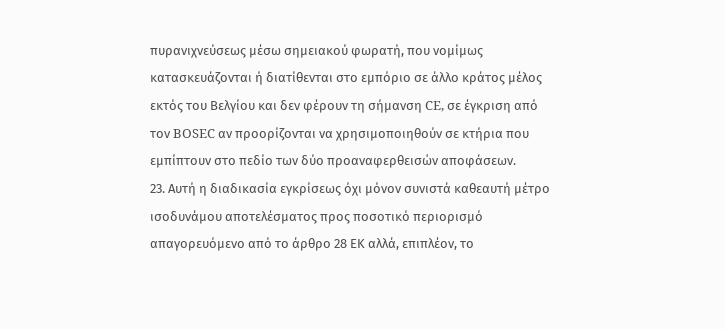πυρανιχνεύσεως μέσω σημειακού φωρατή, που νομίμως κατασκευάζονται ή διατίθενται στο εμπόριο σε άλλο κράτος μέλος εκτός του Βελγίου και δεν φέρουν τη σήμανση CE, σε έγκριση από τον BOSEC αν προορίζονται να χρησιμοποιηθούν σε κτήρια που εμπίπτουν στο πεδίο των δύο προαναφερθεισών αποφάσεων.
23. Αυτή η διαδικασία εγκρίσεως όχι μόνον συνιστά καθεαυτή μέτρο ισοδυνάμου αποτελέσματος προς ποσοτικό περιορισμό απαγορευόμενο από το άρθρο 28 ΕΚ αλλά, επιπλέον, το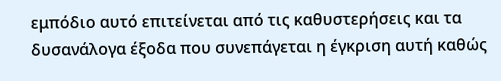εμπόδιο αυτό επιτείνεται από τις καθυστερήσεις και τα δυσανάλογα έξοδα που συνεπάγεται η έγκριση αυτή καθώς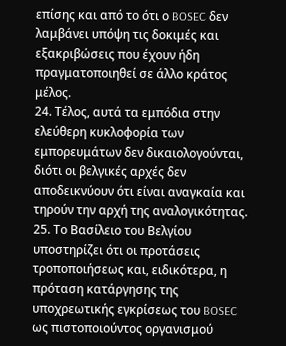επίσης και από το ότι ο BOSEC δεν λαμβάνει υπόψη τις δοκιμές και εξακριβώσεις που έχουν ήδη πραγματοποιηθεί σε άλλο κράτος μέλος.
24. Τέλος, αυτά τα εμπόδια στην ελεύθερη κυκλοφορία των εμπορευμάτων δεν δικαιολογούνται, διότι οι βελγικές αρχές δεν αποδεικνύουν ότι είναι αναγκαία και τηρούν την αρχή της αναλογικότητας.
25. Το Βασίλειο του Βελγίου υποστηρίζει ότι οι προτάσεις τροποποιήσεως και, ειδικότερα, η πρόταση κατάργησης της υποχρεωτικής εγκρίσεως του BOSEC ως πιστοποιούντος οργανισμού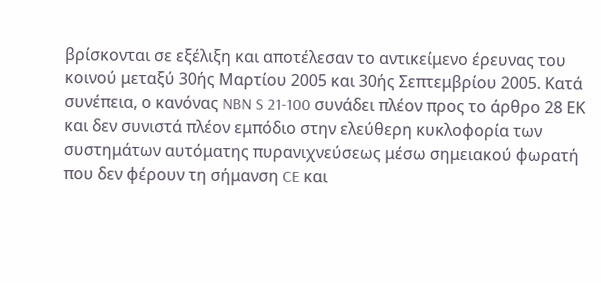βρίσκονται σε εξέλιξη και αποτέλεσαν το αντικείμενο έρευνας του κοινού μεταξύ 30ής Μαρτίου 2005 και 30ής Σεπτεμβρίου 2005. Κατά συνέπεια, ο κανόνας NBN S 21‑100 συνάδει πλέον προς το άρθρο 28 ΕΚ και δεν συνιστά πλέον εμπόδιο στην ελεύθερη κυκλοφορία των συστημάτων αυτόματης πυρανιχνεύσεως μέσω σημειακού φωρατή που δεν φέρουν τη σήμανση CE και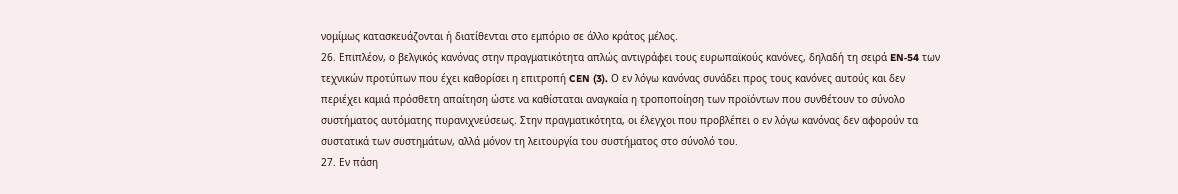νομίμως κατασκευάζονται ή διατίθενται στο εμπόριο σε άλλο κράτος μέλος.
26. Επιπλέον, ο βελγικός κανόνας στην πραγματικότητα απλώς αντιγράφει τους ευρωπαϊκούς κανόνες, δηλαδή τη σειρά EN‑54 των τεχνικών προτύπων που έχει καθορίσει η επιτροπή CEN (3). Ο εν λόγω κανόνας συνάδει προς τους κανόνες αυτούς και δεν περιέχει καμιά πρόσθετη απαίτηση ώστε να καθίσταται αναγκαία η τροποποίηση των προϊόντων που συνθέτουν το σύνολο συστήματος αυτόματης πυρανιχνεύσεως. Στην πραγματικότητα, οι έλεγχοι που προβλέπει ο εν λόγω κανόνας δεν αφορούν τα συστατικά των συστημάτων, αλλά μόνον τη λειτουργία του συστήματος στο σύνολό του.
27. Εν πάση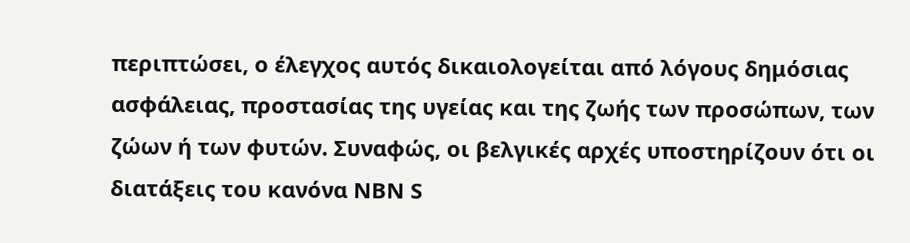περιπτώσει, ο έλεγχος αυτός δικαιολογείται από λόγους δημόσιας ασφάλειας, προστασίας της υγείας και της ζωής των προσώπων, των ζώων ή των φυτών. Συναφώς, οι βελγικές αρχές υποστηρίζουν ότι οι διατάξεις του κανόνα NBN S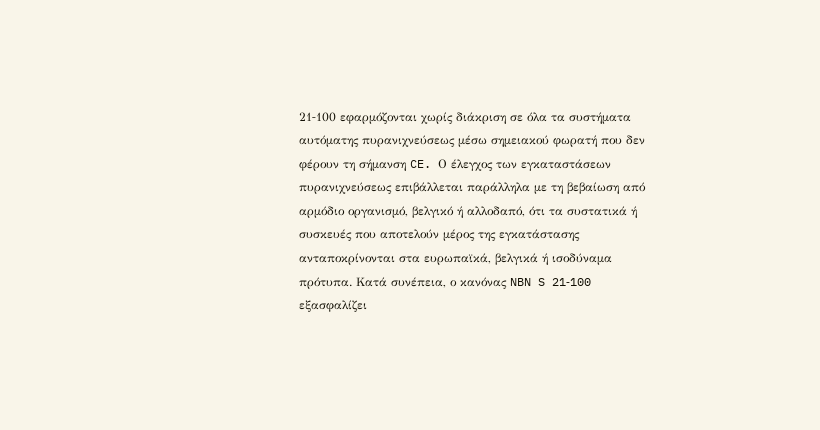21‑100 εφαρμόζονται χωρίς διάκριση σε όλα τα συστήματα αυτόματης πυρανιχνεύσεως μέσω σημειακού φωρατή που δεν φέρουν τη σήμανση CE. Ο έλεγχος των εγκαταστάσεων πυρανιχνεύσεως επιβάλλεται παράλληλα με τη βεβαίωση από αρμόδιο οργανισμό, βελγικό ή αλλοδαπό, ότι τα συστατικά ή συσκευές που αποτελούν μέρος της εγκατάστασης ανταποκρίνονται στα ευρωπαϊκά, βελγικά ή ισοδύναμα πρότυπα. Κατά συνέπεια, ο κανόνας NBN S 21‑100 εξασφαλίζει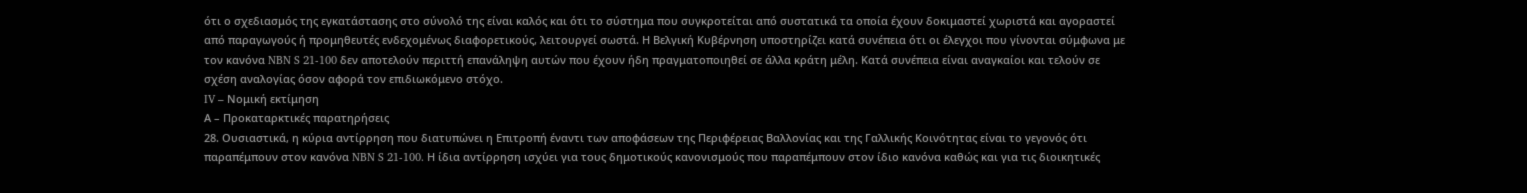ότι ο σχεδιασμός της εγκατάστασης στο σύνολό της είναι καλός και ότι το σύστημα που συγκροτείται από συστατικά τα οποία έχουν δοκιμαστεί χωριστά και αγοραστεί από παραγωγούς ή προμηθευτές ενδεχομένως διαφορετικούς, λειτουργεί σωστά. Η Βελγική Κυβέρνηση υποστηρίζει κατά συνέπεια ότι οι έλεγχοι που γίνονται σύμφωνα με τον κανόνα NBN S 21‑100 δεν αποτελούν περιττή επανάληψη αυτών που έχουν ήδη πραγματοποιηθεί σε άλλα κράτη μέλη. Κατά συνέπεια είναι αναγκαίοι και τελούν σε σχέση αναλογίας όσον αφορά τον επιδιωκόμενο στόχο.
IV – Νομική εκτίμηση
Α – Προκαταρκτικές παρατηρήσεις
28. Ουσιαστικά, η κύρια αντίρρηση που διατυπώνει η Επιτροπή έναντι των αποφάσεων της Περιφέρειας Βαλλονίας και της Γαλλικής Κοινότητας είναι το γεγονός ότι παραπέμπουν στον κανόνα NBN S 21‑100. Η ίδια αντίρρηση ισχύει για τους δημοτικούς κανονισμούς που παραπέμπουν στον ίδιο κανόνα καθώς και για τις διοικητικές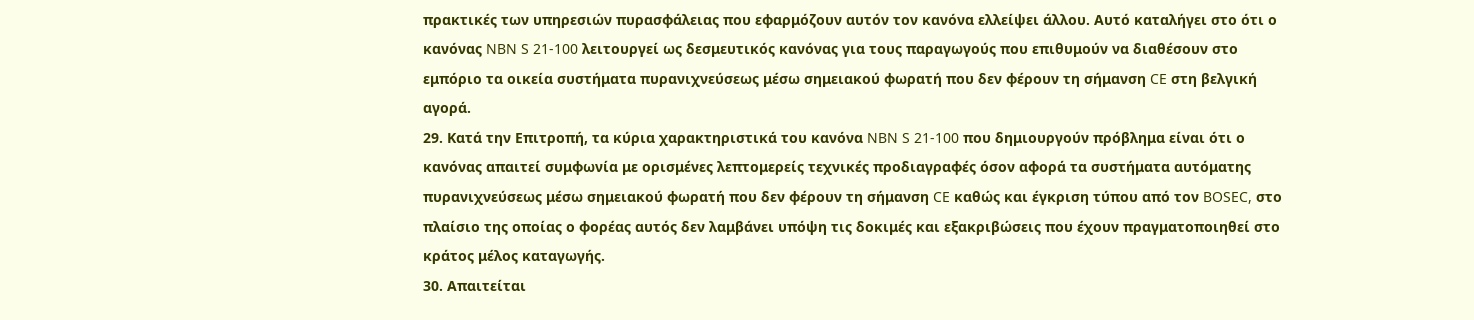πρακτικές των υπηρεσιών πυρασφάλειας που εφαρμόζουν αυτόν τον κανόνα ελλείψει άλλου. Αυτό καταλήγει στο ότι ο κανόνας NBN S 21‑100 λειτουργεί ως δεσμευτικός κανόνας για τους παραγωγούς που επιθυμούν να διαθέσουν στο εμπόριο τα οικεία συστήματα πυρανιχνεύσεως μέσω σημειακού φωρατή που δεν φέρουν τη σήμανση CE στη βελγική αγορά.
29. Κατά την Επιτροπή, τα κύρια χαρακτηριστικά του κανόνα NBN S 21‑100 που δημιουργούν πρόβλημα είναι ότι ο κανόνας απαιτεί συμφωνία με ορισμένες λεπτομερείς τεχνικές προδιαγραφές όσον αφορά τα συστήματα αυτόματης πυρανιχνεύσεως μέσω σημειακού φωρατή που δεν φέρουν τη σήμανση CE καθώς και έγκριση τύπου από τον BOSEC, στο πλαίσιο της οποίας ο φορέας αυτός δεν λαμβάνει υπόψη τις δοκιμές και εξακριβώσεις που έχουν πραγματοποιηθεί στο κράτος μέλος καταγωγής.
30. Απαιτείται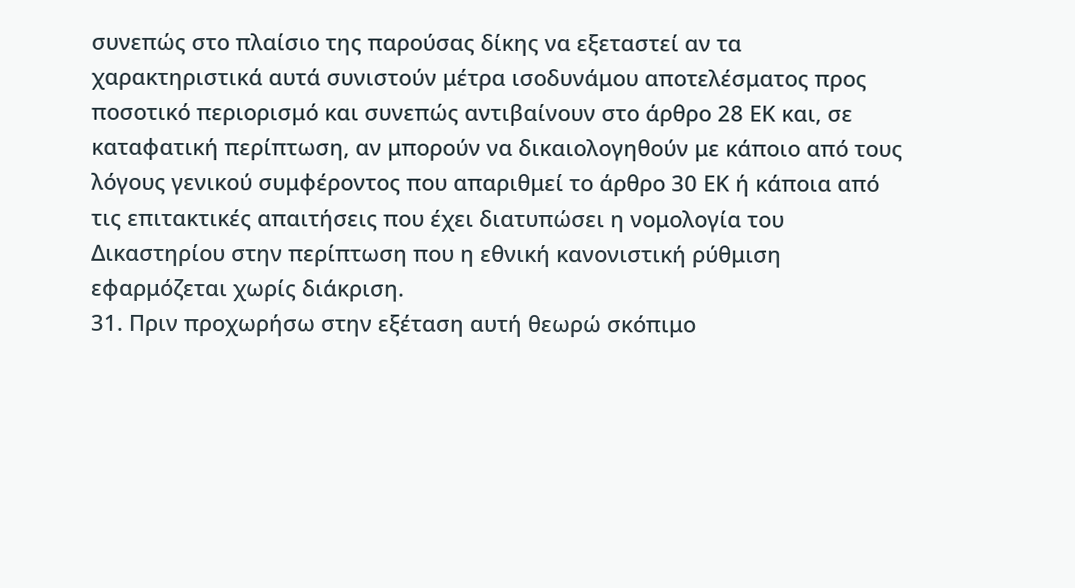συνεπώς στο πλαίσιο της παρούσας δίκης να εξεταστεί αν τα χαρακτηριστικά αυτά συνιστούν μέτρα ισοδυνάμου αποτελέσματος προς ποσοτικό περιορισμό και συνεπώς αντιβαίνουν στο άρθρο 28 ΕΚ και, σε καταφατική περίπτωση, αν μπορούν να δικαιολογηθούν με κάποιο από τους λόγους γενικού συμφέροντος που απαριθμεί το άρθρο 30 ΕΚ ή κάποια από τις επιτακτικές απαιτήσεις που έχει διατυπώσει η νομολογία του Δικαστηρίου στην περίπτωση που η εθνική κανονιστική ρύθμιση εφαρμόζεται χωρίς διάκριση.
31. Πριν προχωρήσω στην εξέταση αυτή θεωρώ σκόπιμο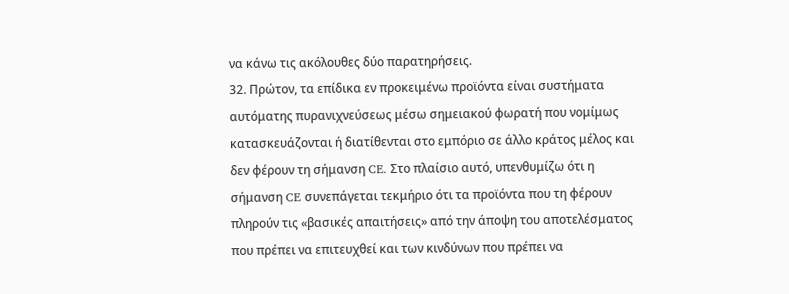να κάνω τις ακόλουθες δύο παρατηρήσεις.
32. Πρώτον, τα επίδικα εν προκειμένω προϊόντα είναι συστήματα αυτόματης πυρανιχνεύσεως μέσω σημειακού φωρατή που νομίμως κατασκευάζονται ή διατίθενται στο εμπόριο σε άλλο κράτος μέλος και δεν φέρουν τη σήμανση CE. Στο πλαίσιο αυτό, υπενθυμίζω ότι η σήμανση CE συνεπάγεται τεκμήριο ότι τα προϊόντα που τη φέρουν πληρούν τις «βασικές απαιτήσεις» από την άποψη του αποτελέσματος που πρέπει να επιτευχθεί και των κινδύνων που πρέπει να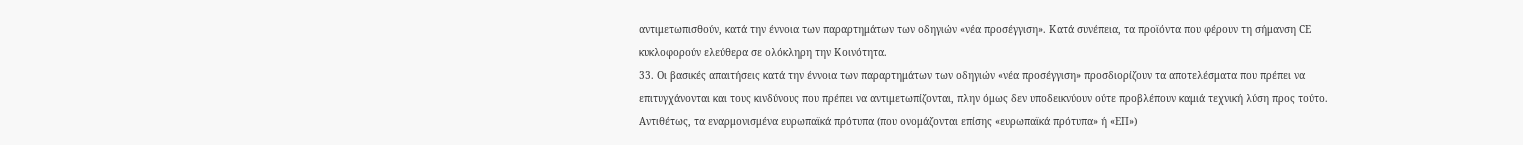αντιμετωπισθούν, κατά την έννοια των παραρτημάτων των οδηγιών «νέα προσέγγιση». Κατά συνέπεια, τα προϊόντα που φέρουν τη σήμανση CE κυκλοφορούν ελεύθερα σε ολόκληρη την Κοινότητα.
33. Οι βασικές απαιτήσεις κατά την έννοια των παραρτημάτων των οδηγιών «νέα προσέγγιση» προσδιορίζουν τα αποτελέσματα που πρέπει να επιτυγχάνονται και τους κινδύνους που πρέπει να αντιμετωπίζονται, πλην όμως δεν υποδεικνύουν ούτε προβλέπουν καμιά τεχνική λύση προς τούτο. Αντιθέτως, τα εναρμονισμένα ευρωπαϊκά πρότυπα (που ονομάζονται επίσης «ευρωπαϊκά πρότυπα» ή «ΕΠ»)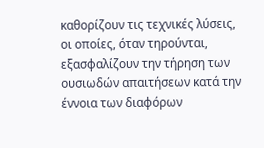καθορίζουν τις τεχνικές λύσεις, οι οποίες, όταν τηρούνται, εξασφαλίζουν την τήρηση των ουσιωδών απαιτήσεων κατά την έννοια των διαφόρων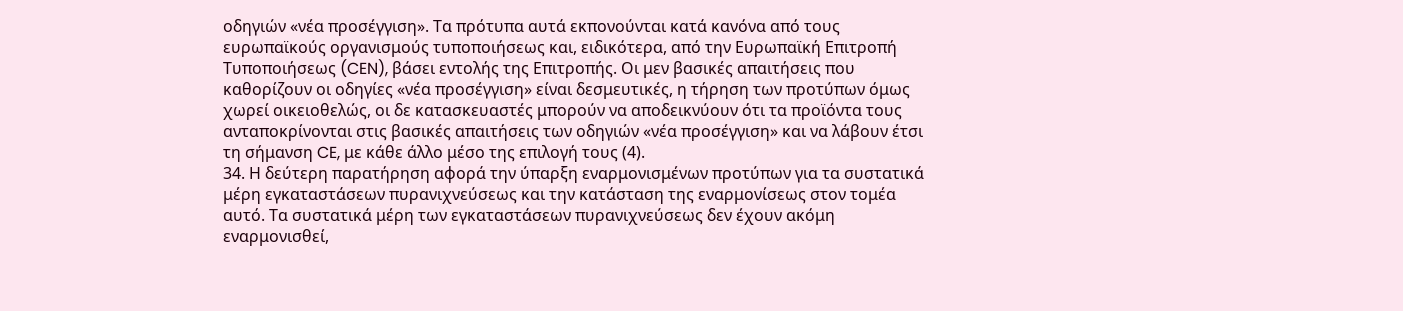οδηγιών «νέα προσέγγιση». Τα πρότυπα αυτά εκπονούνται κατά κανόνα από τους ευρωπαϊκούς οργανισμούς τυποποιήσεως και, ειδικότερα, από την Ευρωπαϊκή Επιτροπή Τυποποιήσεως (CEN), βάσει εντολής της Επιτροπής. Οι μεν βασικές απαιτήσεις που καθορίζουν οι οδηγίες «νέα προσέγγιση» είναι δεσμευτικές, η τήρηση των προτύπων όμως χωρεί οικειοθελώς, οι δε κατασκευαστές μπορούν να αποδεικνύουν ότι τα προϊόντα τους ανταποκρίνονται στις βασικές απαιτήσεις των οδηγιών «νέα προσέγγιση» και να λάβουν έτσι τη σήμανση CE, με κάθε άλλο μέσο της επιλογή τους (4).
34. Η δεύτερη παρατήρηση αφορά την ύπαρξη εναρμονισμένων προτύπων για τα συστατικά μέρη εγκαταστάσεων πυρανιχνεύσεως και την κατάσταση της εναρμονίσεως στον τομέα αυτό. Τα συστατικά μέρη των εγκαταστάσεων πυρανιχνεύσεως δεν έχουν ακόμη εναρμονισθεί,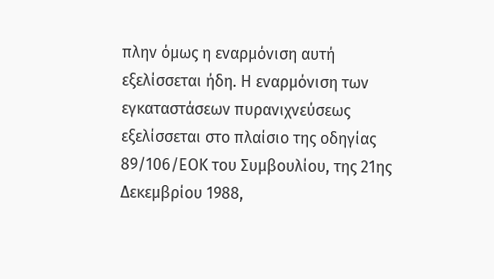πλην όμως η εναρμόνιση αυτή εξελίσσεται ήδη. Η εναρμόνιση των εγκαταστάσεων πυρανιχνεύσεως εξελίσσεται στο πλαίσιο της οδηγίας 89/106/ΕΟΚ του Συμβουλίου, της 21ης Δεκεμβρίου 1988,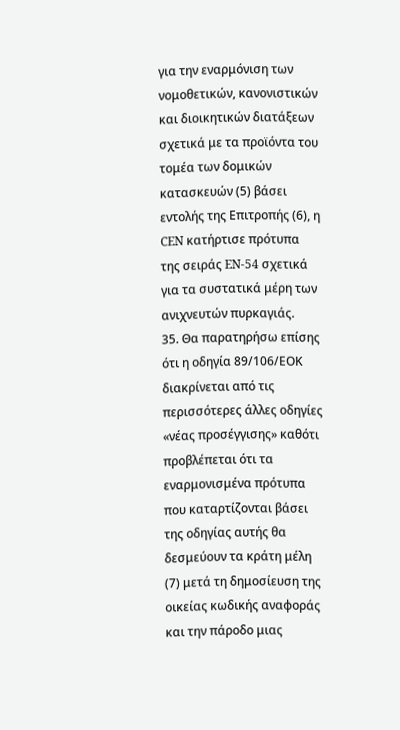για την εναρμόνιση των νομοθετικών, κανονιστικών και διοικητικών διατάξεων σχετικά με τα προϊόντα του τομέα των δομικών κατασκευών (5) βάσει εντολής της Επιτροπής (6), η CEN κατήρτισε πρότυπα της σειράς EN‑54 σχετικά για τα συστατικά μέρη των ανιχνευτών πυρκαγιάς.
35. Θα παρατηρήσω επίσης ότι η οδηγία 89/106/ΕΟΚ διακρίνεται από τις περισσότερες άλλες οδηγίες «νέας προσέγγισης» καθότι προβλέπεται ότι τα εναρμονισμένα πρότυπα που καταρτίζονται βάσει της οδηγίας αυτής θα δεσμεύουν τα κράτη μέλη (7) μετά τη δημοσίευση της οικείας κωδικής αναφοράς και την πάροδο μιας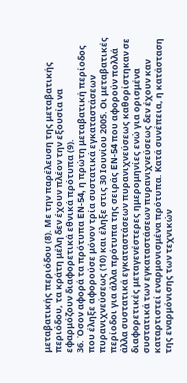μεταβατικής περιόδου (8). Με την παρέλευση της μεταβατικής περιόδου, τα κράτη μέλη δεν έχουν πλέον την εξουσία να εφαρμόζουν διαφορετικά εθνικά πρότυπα (9).
36. Όσον αφορά τα πρότυπα EN‑54, η πρώτη μεταβατική περίοδος που έληξε αφορούσε μόνον τρία συστατικά εγκαταστάσεων πυρανιχνεύσεως (10) και έληξε στις 30 Ιουνίου 2005. Οι μεταβατικές περίοδοι για άλλα πρότυπα της σειράς EN‑54 που αφορούν πολλά άλλα συστατικά εγκαταστάσεων πυρανιχνεύσεως καθορίστηκαν σε διαφορετικές μεταγενέστερες ημερομηνίες ενώ για ορισμένα συστατικά των εγκαταστάσεων πυρανιχνεύσεως δεν έχουν καν καταρτιστεί εναρμονισμένα πρότυπα. Κατά συνέπεια, η κατάσταση της εναρμόνισης των τεχνικών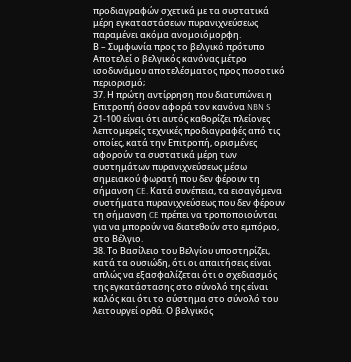προδιαγραφών σχετικά με τα συστατικά μέρη εγκαταστάσεων πυρανιχνεύσεως παραμένει ακόμα ανομοιόμορφη.
Β – Συμφωνία προς το βελγικό πρότυπο
Αποτελεί ο βελγικός κανόνας μέτρο ισοδυνάμου αποτελέσματος προς ποσοτικό περιορισμό;
37. Η πρώτη αντίρρηση που διατυπώνει η Επιτροπή όσον αφορά τον κανόνα NBN S 21‑100 είναι ότι αυτός καθορίζει πλείονες λεπτομερείς τεχνικές προδιαγραφές από τις οποίες, κατά την Επιτροπή, ορισμένες αφορούν τα συστατικά μέρη των συστημάτων πυρανιχνεύσεως μέσω σημειακού φωρατή που δεν φέρουν τη σήμανση CE. Κατά συνέπεια, τα εισαγόμενα συστήματα πυρανιχνεύσεως που δεν φέρουν τη σήμανση CE πρέπει να τροποποιούνται για να μπορούν να διατεθούν στο εμπόριο, στο Βέλγιο.
38. Το Βασίλειο του Βελγίου υποστηρίζει, κατά τα ουσιώδη, ότι οι απαιτήσεις είναι απλώς να εξασφαλίζεται ότι ο σχεδιασμός της εγκατάστασης στο σύνολό της είναι καλός και ότι το σύστημα στο σύνολό του λειτουργεί ορθά. Ο βελγικός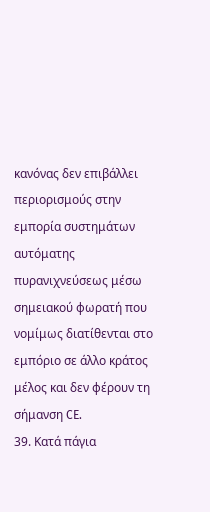κανόνας δεν επιβάλλει περιορισμούς στην εμπορία συστημάτων αυτόματης πυρανιχνεύσεως μέσω σημειακού φωρατή που νομίμως διατίθενται στο εμπόριο σε άλλο κράτος μέλος και δεν φέρουν τη σήμανση CE.
39. Κατά πάγια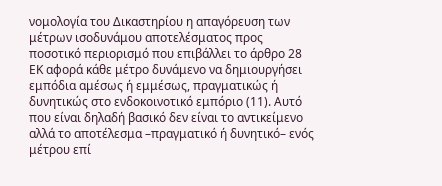νομολογία του Δικαστηρίου η απαγόρευση των μέτρων ισοδυνάμου αποτελέσματος προς ποσοτικό περιορισμό που επιβάλλει το άρθρο 28 ΕΚ αφορά κάθε μέτρο δυνάμενο να δημιουργήσει εμπόδια αμέσως ή εμμέσως, πραγματικώς ή δυνητικώς στο ενδοκοινοτικό εμπόριο (11). Αυτό που είναι δηλαδή βασικό δεν είναι το αντικείμενο αλλά το αποτέλεσμα –πραγματικό ή δυνητικό– ενός μέτρου επί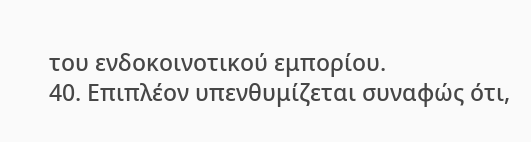του ενδοκοινοτικού εμπορίου.
40. Επιπλέον υπενθυμίζεται συναφώς ότι,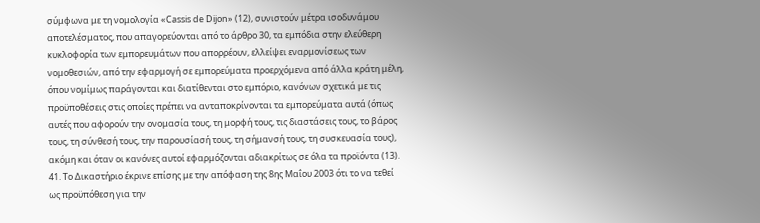σύμφωνα με τη νομολογία «Cassis de Dijon» (12), συνιστούν μέτρα ισοδυνάμου αποτελέσματος, που απαγορεύονται από το άρθρο 30, τα εμπόδια στην ελεύθερη κυκλοφορία των εμπορευμάτων που απορρέουν, ελλείψει εναρμονίσεως των νομοθεσιών, από την εφαρμογή σε εμπορεύματα προερχόμενα από άλλα κράτη μέλη, όπου νομίμως παράγονται και διατίθενται στο εμπόριο, κανόνων σχετικά με τις προϋποθέσεις στις οποίες πρέπει να ανταποκρίνονται τα εμπορεύματα αυτά (όπως αυτές που αφορούν την ονομασία τους, τη μορφή τους, τις διαστάσεις τους, το βάρος τους, τη σύνθεσή τους, την παρουσίασή τους, τη σήμανσή τους, τη συσκευασία τους), ακόμη και όταν οι κανόνες αυτοί εφαρμόζονται αδιακρίτως σε όλα τα προϊόντα (13).
41. Το Δικαστήριο έκρινε επίσης με την απόφαση της 8ης Μαΐου 2003 ότι το να τεθεί ως προϋπόθεση για την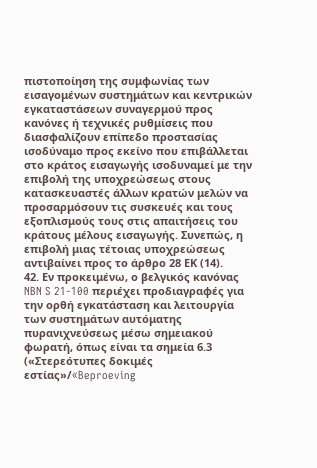πιστοποίηση της συμφωνίας των εισαγομένων συστημάτων και κεντρικών εγκαταστάσεων συναγερμού προς κανόνες ή τεχνικές ρυθμίσεις που διασφαλίζουν επίπεδο προστασίας ισοδύναμο προς εκείνο που επιβάλλεται στο κράτος εισαγωγής ισοδυναμεί με την επιβολή της υποχρεώσεως στους κατασκευαστές άλλων κρατών μελών να προσαρμόσουν τις συσκευές και τους εξοπλισμούς τους στις απαιτήσεις του κράτους μέλους εισαγωγής. Συνεπώς, η επιβολή μιας τέτοιας υποχρεώσεως αντιβαίνει προς το άρθρο 28 ΕΚ (14).
42. Εν προκειμένω, ο βελγικός κανόνας NBN S 21‑100 περιέχει προδιαγραφές για την ορθή εγκατάσταση και λειτουργία των συστημάτων αυτόματης πυρανιχνεύσεως μέσω σημειακού φωρατή, όπως είναι τα σημεία 6.3 («Στερεότυπες δοκιμές εστίας»/«Beproeving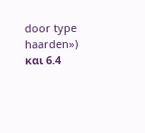door type haarden») και 6.4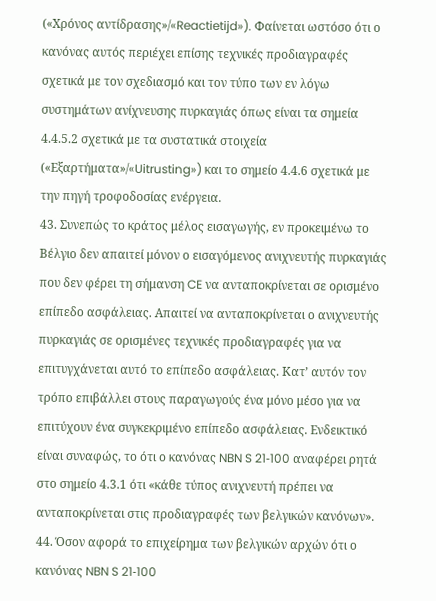(«Χρόνος αντίδρασης»/«Reactietijd»). Φαίνεται ωστόσο ότι ο κανόνας αυτός περιέχει επίσης τεχνικές προδιαγραφές σχετικά με τον σχεδιασμό και τον τύπο των εν λόγω συστημάτων ανίχνευσης πυρκαγιάς όπως είναι τα σημεία 4.4.5.2 σχετικά με τα συστατικά στοιχεία («Εξαρτήματα»/«Uitrusting») και το σημείο 4.4.6 σχετικά με την πηγή τροφοδοσίας ενέργεια.
43. Συνεπώς το κράτος μέλος εισαγωγής, εν προκειμένω το Βέλγιο δεν απαιτεί μόνον ο εισαγόμενος ανιχνευτής πυρκαγιάς που δεν φέρει τη σήμανση CE να ανταποκρίνεται σε ορισμένο επίπεδο ασφάλειας. Απαιτεί να ανταποκρίνεται ο ανιχνευτής πυρκαγιάς σε ορισμένες τεχνικές προδιαγραφές για να επιτυγχάνεται αυτό το επίπεδο ασφάλειας. Κατ’ αυτόν τον τρόπο επιβάλλει στους παραγωγούς ένα μόνο μέσο για να επιτύχουν ένα συγκεκριμένο επίπεδο ασφάλειας. Ενδεικτικό είναι συναφώς, το ότι ο κανόνας NBN S 21‑100 αναφέρει ρητά στο σημείο 4.3.1 ότι «κάθε τύπος ανιχνευτή πρέπει να ανταποκρίνεται στις προδιαγραφές των βελγικών κανόνων».
44. Όσον αφορά το επιχείρημα των βελγικών αρχών ότι ο κανόνας NBN S 21‑100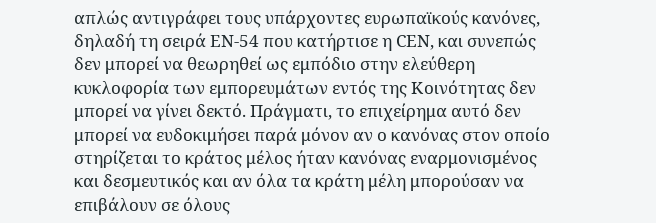απλώς αντιγράφει τους υπάρχοντες ευρωπαϊκούς κανόνες, δηλαδή τη σειρά EN‑54 που κατήρτισε η CEN, και συνεπώς δεν μπορεί να θεωρηθεί ως εμπόδιο στην ελεύθερη κυκλοφορία των εμπορευμάτων εντός της Κοινότητας δεν μπορεί να γίνει δεκτό. Πράγματι, το επιχείρημα αυτό δεν μπορεί να ευδοκιμήσει παρά μόνον αν ο κανόνας στον οποίο στηρίζεται το κράτος μέλος ήταν κανόνας εναρμονισμένος και δεσμευτικός και αν όλα τα κράτη μέλη μπορούσαν να επιβάλουν σε όλους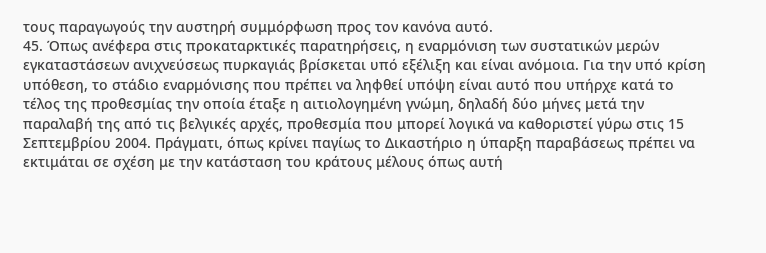τους παραγωγούς την αυστηρή συμμόρφωση προς τον κανόνα αυτό.
45. Όπως ανέφερα στις προκαταρκτικές παρατηρήσεις, η εναρμόνιση των συστατικών μερών εγκαταστάσεων ανιχνεύσεως πυρκαγιάς βρίσκεται υπό εξέλιξη και είναι ανόμοια. Για την υπό κρίση υπόθεση, το στάδιο εναρμόνισης που πρέπει να ληφθεί υπόψη είναι αυτό που υπήρχε κατά το τέλος της προθεσμίας την οποία έταξε η αιτιολογημένη γνώμη, δηλαδή δύο μήνες μετά την παραλαβή της από τις βελγικές αρχές, προθεσμία που μπορεί λογικά να καθοριστεί γύρω στις 15 Σεπτεμβρίου 2004. Πράγματι, όπως κρίνει παγίως το Δικαστήριο η ύπαρξη παραβάσεως πρέπει να εκτιμάται σε σχέση με την κατάσταση του κράτους μέλους όπως αυτή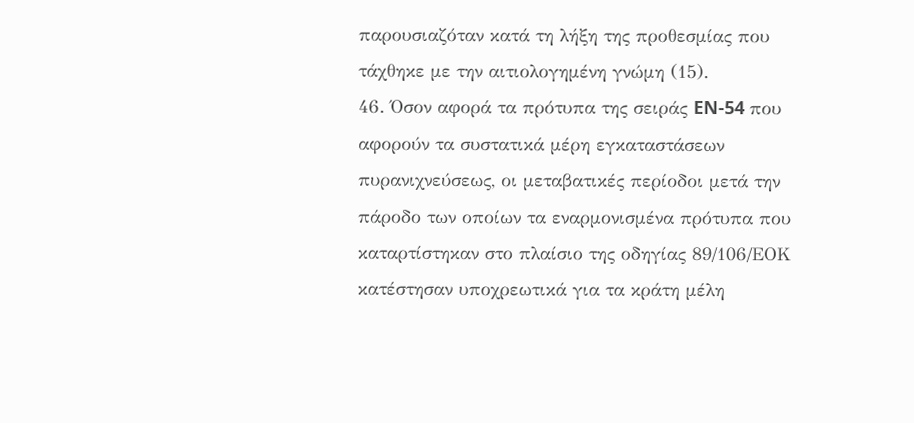παρουσιαζόταν κατά τη λήξη της προθεσμίας που τάχθηκε με την αιτιολογημένη γνώμη (15).
46. Όσον αφορά τα πρότυπα της σειράς EN‑54 που αφορούν τα συστατικά μέρη εγκαταστάσεων πυρανιχνεύσεως, οι μεταβατικές περίοδοι μετά την πάροδο των οποίων τα εναρμονισμένα πρότυπα που καταρτίστηκαν στο πλαίσιο της οδηγίας 89/106/ΕΟΚ κατέστησαν υποχρεωτικά για τα κράτη μέλη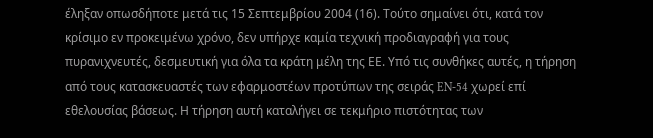έληξαν οπωσδήποτε μετά τις 15 Σεπτεμβρίου 2004 (16). Τούτο σημαίνει ότι, κατά τον κρίσιμο εν προκειμένω χρόνο, δεν υπήρχε καμία τεχνική προδιαγραφή για τους πυρανιχνευτές, δεσμευτική για όλα τα κράτη μέλη της ΕΕ. Υπό τις συνθήκες αυτές, η τήρηση από τους κατασκευαστές των εφαρμοστέων προτύπων της σειράς EN‑54 χωρεί επί εθελουσίας βάσεως. Η τήρηση αυτή καταλήγει σε τεκμήριο πιστότητας των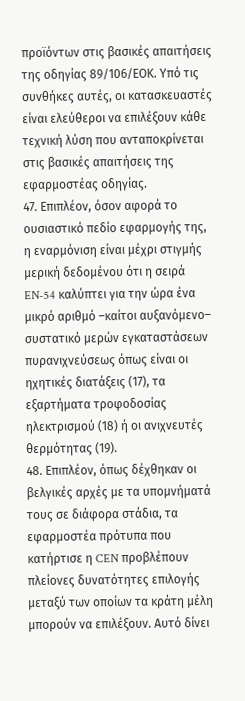προϊόντων στις βασικές απαιτήσεις της οδηγίας 89/106/ΕΟΚ. Υπό τις συνθήκες αυτές, οι κατασκευαστές είναι ελεύθεροι να επιλέξουν κάθε τεχνική λύση που ανταποκρίνεται στις βασικές απαιτήσεις της εφαρμοστέας οδηγίας.
47. Επιπλέον, όσον αφορά το ουσιαστικό πεδίο εφαρμογής της, η εναρμόνιση είναι μέχρι στιγμής μερική δεδομένου ότι η σειρά EN‑54 καλύπτει για την ώρα ένα μικρό αριθμό –καίτοι αυξανόμενο– συστατικό μερών εγκαταστάσεων πυρανιχνεύσεως όπως είναι οι ηχητικές διατάξεις (17), τα εξαρτήματα τροφοδοσίας ηλεκτρισμού (18) ή οι ανιχνευτές θερμότητας (19).
48. Επιπλέον, όπως δέχθηκαν οι βελγικές αρχές με τα υπομνήματά τους σε διάφορα στάδια, τα εφαρμοστέα πρότυπα που κατήρτισε η CEN προβλέπουν πλείονες δυνατότητες επιλογής μεταξύ των οποίων τα κράτη μέλη μπορούν να επιλέξουν. Αυτό δίνει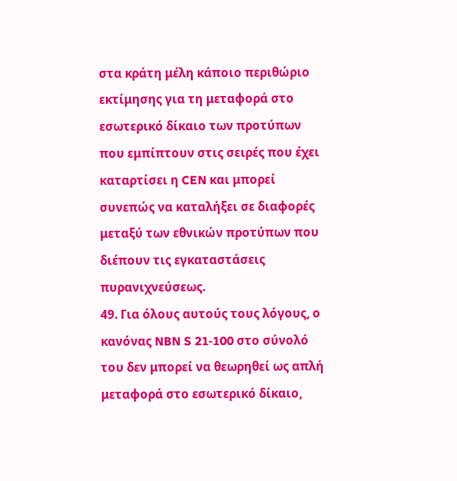στα κράτη μέλη κάποιο περιθώριο εκτίμησης για τη μεταφορά στο εσωτερικό δίκαιο των προτύπων που εμπίπτουν στις σειρές που έχει καταρτίσει η CEN και μπορεί συνεπώς να καταλήξει σε διαφορές μεταξύ των εθνικών προτύπων που διέπουν τις εγκαταστάσεις πυρανιχνεύσεως.
49. Για όλους αυτούς τους λόγους, ο κανόνας NBN S 21‑100 στο σύνολό του δεν μπορεί να θεωρηθεί ως απλή μεταφορά στο εσωτερικό δίκαιο,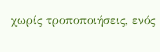χωρίς τροποποιήσεις, ενός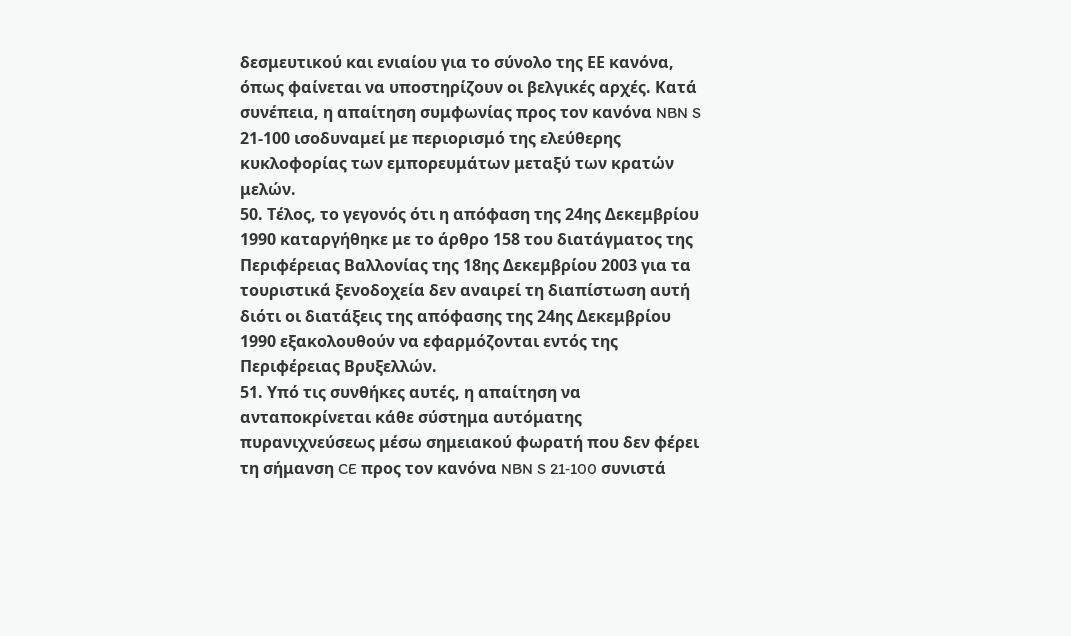δεσμευτικού και ενιαίου για το σύνολο της ΕΕ κανόνα, όπως φαίνεται να υποστηρίζουν οι βελγικές αρχές. Κατά συνέπεια, η απαίτηση συμφωνίας προς τον κανόνα NBN S 21‑100 ισοδυναμεί με περιορισμό της ελεύθερης κυκλοφορίας των εμπορευμάτων μεταξύ των κρατών μελών.
50. Τέλος, το γεγονός ότι η απόφαση της 24ης Δεκεμβρίου 1990 καταργήθηκε με το άρθρο 158 του διατάγματος της Περιφέρειας Βαλλονίας της 18ης Δεκεμβρίου 2003 για τα τουριστικά ξενοδοχεία δεν αναιρεί τη διαπίστωση αυτή διότι οι διατάξεις της απόφασης της 24ης Δεκεμβρίου 1990 εξακολουθούν να εφαρμόζονται εντός της Περιφέρειας Βρυξελλών.
51. Υπό τις συνθήκες αυτές, η απαίτηση να ανταποκρίνεται κάθε σύστημα αυτόματης πυρανιχνεύσεως μέσω σημειακού φωρατή που δεν φέρει τη σήμανση CE προς τον κανόνα NBN S 21‑100 συνιστά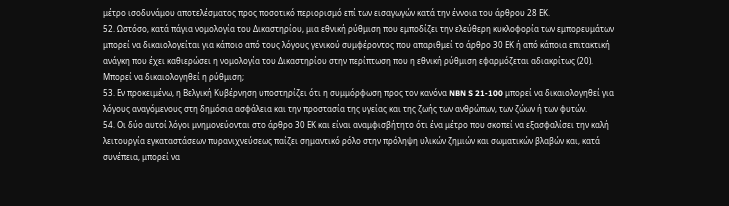μέτρο ισοδυνάμου αποτελέσματος προς ποσοτικό περιορισμό επί των εισαγωγών κατά την έννοια του άρθρου 28 ΕΚ.
52. Ωστόσο, κατά πάγια νομολογία του Δικαστηρίου, μια εθνική ρύθμιση που εμποδίζει την ελεύθερη κυκλοφορία των εμπορευμάτων μπορεί να δικαιολογείται για κάποιο από τους λόγους γενικού συμφέροντος που απαριθμεί το άρθρο 30 ΕΚ ή από κάποια επιτακτική ανάγκη που έχει καθιερώσει η νομολογία του Δικαστηρίου στην περίπτωση που η εθνική ρύθμιση εφαρμόζεται αδιακρίτως (20).
Μπορεί να δικαιολογηθεί η ρύθμιση;
53. Εν προκειμένω, η Βελγική Κυβέρνηση υποστηρίζει ότι η συμμόρφωση προς τον κανόνα NBN S 21‑100 μπορεί να δικαιολογηθεί για λόγους αναγόμενους στη δημόσια ασφάλεια και την προστασία της υγείας και της ζωής των ανθρώπων, των ζώων ή των φυτών.
54. Οι δύο αυτοί λόγοι μνημονεύονται στο άρθρο 30 ΕΚ και είναι αναμφισβήτητο ότι ένα μέτρο που σκοπεί να εξασφαλίσει την καλή λειτουργία εγκαταστάσεων πυρανιχνεύσεως παίζει σημαντικό ρόλο στην πρόληψη υλικών ζημιών και σωματικών βλαβών και, κατά συνέπεια, μπορεί να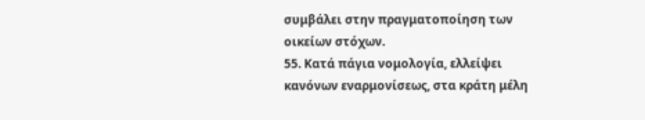συμβάλει στην πραγματοποίηση των οικείων στόχων.
55. Κατά πάγια νομολογία, ελλείψει κανόνων εναρμονίσεως, στα κράτη μέλη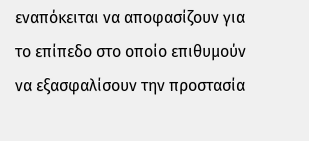εναπόκειται να αποφασίζουν για το επίπεδο στο οποίο επιθυμούν να εξασφαλίσουν την προστασία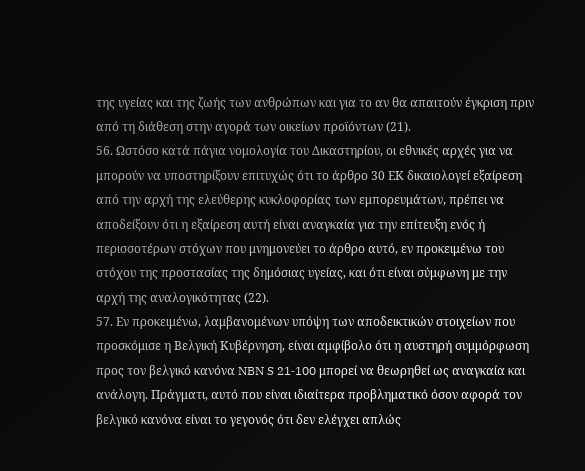της υγείας και της ζωής των ανθρώπων και για το αν θα απαιτούν έγκριση πριν από τη διάθεση στην αγορά των οικείων προϊόντων (21).
56. Ωστόσο κατά πάγια νομολογία του Δικαστηρίου, οι εθνικές αρχές για να μπορούν να υποστηρίξουν επιτυχώς ότι το άρθρο 30 ΕΚ δικαιολογεί εξαίρεση από την αρχή της ελεύθερης κυκλοφορίας των εμπορευμάτων, πρέπει να αποδείξουν ότι η εξαίρεση αυτή είναι αναγκαία για την επίτευξη ενός ή περισσοτέρων στόχων που μνημονεύει το άρθρο αυτό, εν προκειμένω του στόχου της προστασίας της δημόσιας υγείας, και ότι είναι σύμφωνη με την αρχή της αναλογικότητας (22).
57. Εν προκειμένω, λαμβανομένων υπόψη των αποδεικτικών στοιχείων που προσκόμισε η Βελγική Κυβέρνηση, είναι αμφίβολο ότι η αυστηρή συμμόρφωση προς τον βελγικό κανόνα NBN S 21‑100 μπορεί να θεωρηθεί ως αναγκαία και ανάλογη. Πράγματι, αυτό που είναι ιδιαίτερα προβληματικό όσον αφορά τον βελγικό κανόνα είναι το γεγονός ότι δεν ελέγχει απλώς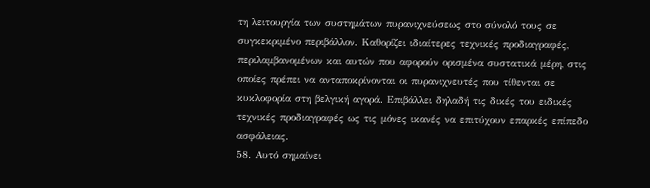τη λειτουργία των συστημάτων πυρανιχνεύσεως στο σύνολό τους σε συγκεκριμένο περιβάλλον. Καθορίζει ιδιαίτερες τεχνικές προδιαγραφές, περιλαμβανομένων και αυτών που αφορούν ορισμένα συστατικά μέρη, στις οποίες πρέπει να ανταποκρίνονται οι πυρανιχνευτές που τίθενται σε κυκλοφορία στη βελγική αγορά. Επιβάλλει δηλαδή τις δικές του ειδικές τεχνικές προδιαγραφές ως τις μόνες ικανές να επιτύχουν επαρκές επίπεδο ασφάλειας.
58. Αυτό σημαίνει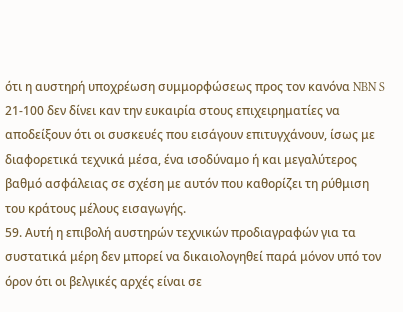ότι η αυστηρή υποχρέωση συμμορφώσεως προς τον κανόνα NBN S 21‑100 δεν δίνει καν την ευκαιρία στους επιχειρηματίες να αποδείξουν ότι οι συσκευές που εισάγουν επιτυγχάνουν, ίσως με διαφορετικά τεχνικά μέσα, ένα ισοδύναμο ή και μεγαλύτερος βαθμό ασφάλειας σε σχέση με αυτόν που καθορίζει τη ρύθμιση του κράτους μέλους εισαγωγής.
59. Αυτή η επιβολή αυστηρών τεχνικών προδιαγραφών για τα συστατικά μέρη δεν μπορεί να δικαιολογηθεί παρά μόνον υπό τον όρον ότι οι βελγικές αρχές είναι σε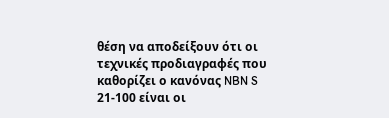θέση να αποδείξουν ότι οι τεχνικές προδιαγραφές που καθορίζει ο κανόνας NBN S 21‑100 είναι οι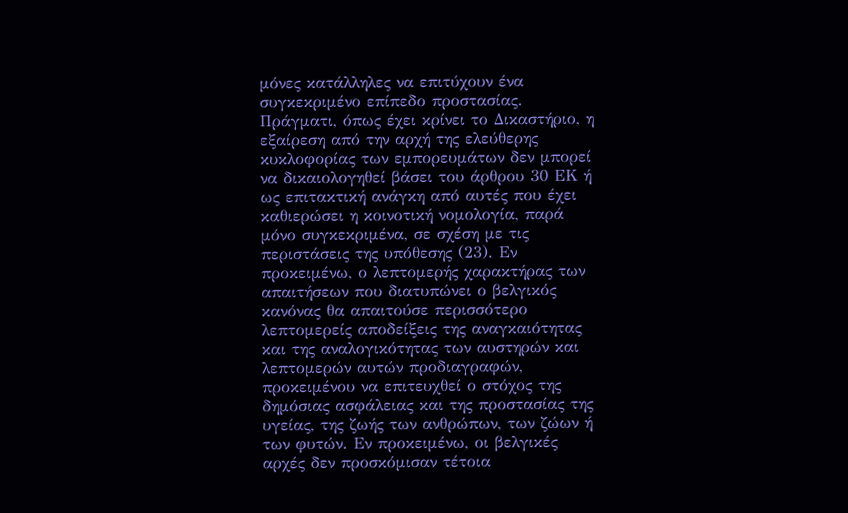μόνες κατάλληλες να επιτύχουν ένα συγκεκριμένο επίπεδο προστασίας. Πράγματι, όπως έχει κρίνει το Δικαστήριο, η εξαίρεση από την αρχή της ελεύθερης κυκλοφορίας των εμπορευμάτων δεν μπορεί να δικαιολογηθεί βάσει του άρθρου 30 ΕΚ ή ως επιτακτική ανάγκη από αυτές που έχει καθιερώσει η κοινοτική νομολογία, παρά μόνο συγκεκριμένα, σε σχέση με τις περιστάσεις της υπόθεσης (23). Εν προκειμένω, ο λεπτομερής χαρακτήρας των απαιτήσεων που διατυπώνει ο βελγικός κανόνας θα απαιτούσε περισσότερο λεπτομερείς αποδείξεις της αναγκαιότητας και της αναλογικότητας των αυστηρών και λεπτομερών αυτών προδιαγραφών, προκειμένου να επιτευχθεί ο στόχος της δημόσιας ασφάλειας και της προστασίας της υγείας, της ζωής των ανθρώπων, των ζώων ή των φυτών. Εν προκειμένω, οι βελγικές αρχές δεν προσκόμισαν τέτοια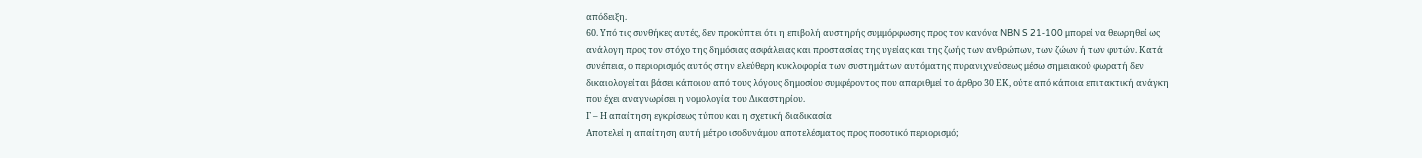απόδειξη.
60. Υπό τις συνθήκες αυτές, δεν προκύπτει ότι η επιβολή αυστηρής συμμόρφωσης προς τον κανόνα NBN S 21‑100 μπορεί να θεωρηθεί ως ανάλογη προς τον στόχο της δημόσιας ασφάλειας και προστασίας της υγείας και της ζωής των ανθρώπων, των ζώων ή των φυτών. Κατά συνέπεια, ο περιορισμός αυτός στην ελεύθερη κυκλοφορία των συστημάτων αυτόματης πυρανιχνεύσεως μέσω σημειακού φωρατή δεν δικαιολογείται βάσει κάποιου από τους λόγους δημοσίου συμφέροντος που απαριθμεί το άρθρο 30 ΕΚ, ούτε από κάποια επιτακτική ανάγκη που έχει αναγνωρίσει η νομολογία του Δικαστηρίου.
Γ – Η απαίτηση εγκρίσεως τύπου και η σχετική διαδικασία
Αποτελεί η απαίτηση αυτή μέτρο ισοδυνάμου αποτελέσματος προς ποσοτικό περιορισμό;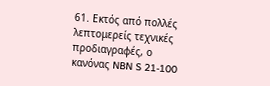61. Εκτός από πολλές λεπτομερείς τεχνικές προδιαγραφές, ο κανόνας NBN S 21‑100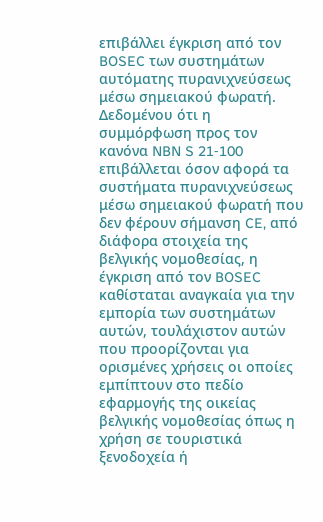επιβάλλει έγκριση από τον BOSEC των συστημάτων αυτόματης πυρανιχνεύσεως μέσω σημειακού φωρατή. Δεδομένου ότι η συμμόρφωση προς τον κανόνα NBN S 21‑100 επιβάλλεται όσον αφορά τα συστήματα πυρανιχνεύσεως μέσω σημειακού φωρατή που δεν φέρουν σήμανση CE, από διάφορα στοιχεία της βελγικής νομοθεσίας, η έγκριση από τον BOSEC καθίσταται αναγκαία για την εμπορία των συστημάτων αυτών, τουλάχιστον αυτών που προορίζονται για ορισμένες χρήσεις οι οποίες εμπίπτουν στο πεδίο εφαρμογής της οικείας βελγικής νομοθεσίας όπως η χρήση σε τουριστικά ξενοδοχεία ή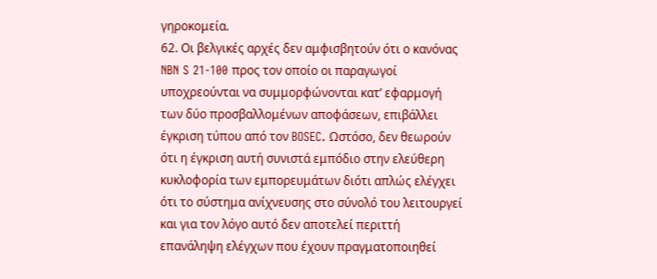γηροκομεία.
62. Οι βελγικές αρχές δεν αμφισβητούν ότι ο κανόνας NBN S 21‑100 προς τον οποίο οι παραγωγοί υποχρεούνται να συμμορφώνονται κατ’ εφαρμογή των δύο προσβαλλομένων αποφάσεων, επιβάλλει έγκριση τύπου από τον BOSEC. Ωστόσο, δεν θεωρούν ότι η έγκριση αυτή συνιστά εμπόδιο στην ελεύθερη κυκλοφορία των εμπορευμάτων διότι απλώς ελέγχει ότι το σύστημα ανίχνευσης στο σύνολό του λειτουργεί και για τον λόγο αυτό δεν αποτελεί περιττή επανάληψη ελέγχων που έχουν πραγματοποιηθεί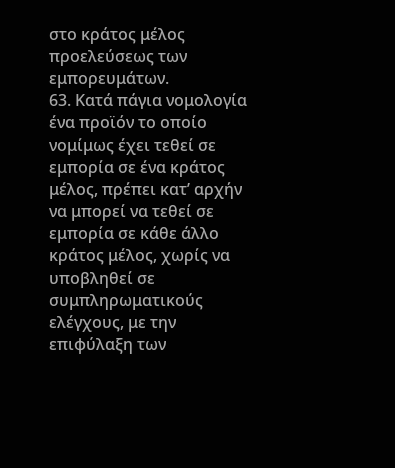στο κράτος μέλος προελεύσεως των εμπορευμάτων.
63. Κατά πάγια νομολογία ένα προϊόν το οποίο νομίμως έχει τεθεί σε εμπορία σε ένα κράτος μέλος, πρέπει κατ’ αρχήν να μπορεί να τεθεί σε εμπορία σε κάθε άλλο κράτος μέλος, χωρίς να υποβληθεί σε συμπληρωματικούς ελέγχους, με την επιφύλαξη των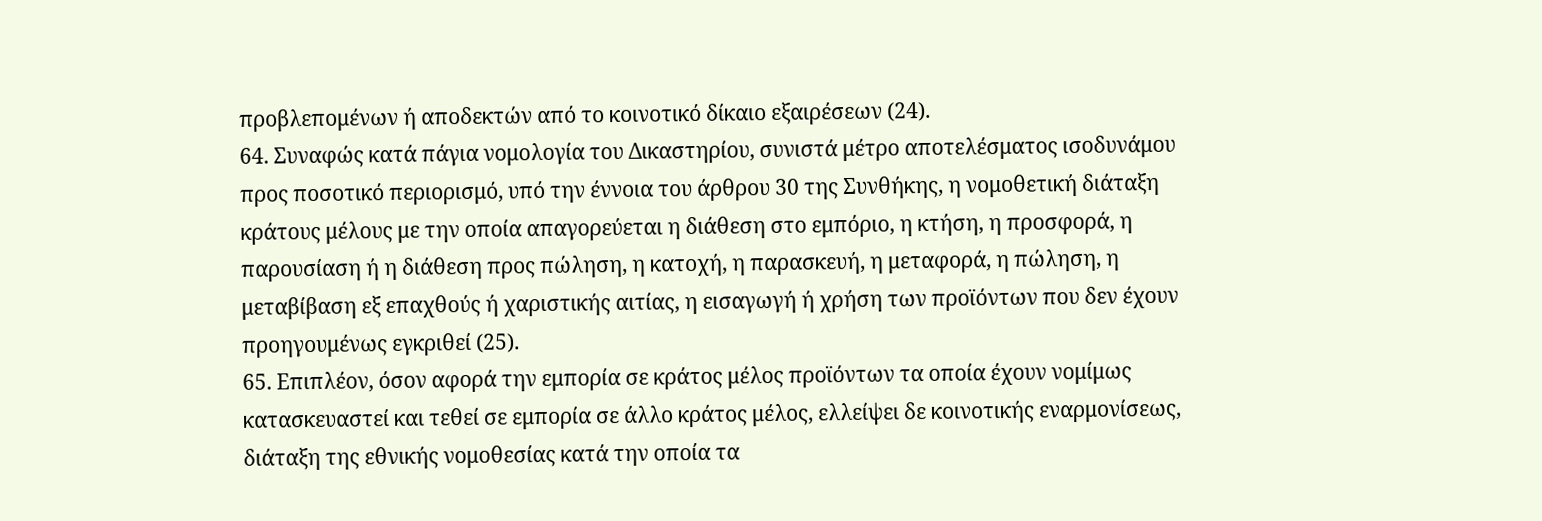προβλεπομένων ή αποδεκτών από το κοινοτικό δίκαιο εξαιρέσεων (24).
64. Συναφώς κατά πάγια νομολογία του Δικαστηρίου, συνιστά μέτρο αποτελέσματος ισοδυνάμου προς ποσοτικό περιορισμό, υπό την έννοια του άρθρου 30 της Συνθήκης, η νομοθετική διάταξη κράτους μέλους με την οποία απαγορεύεται η διάθεση στο εμπόριο, η κτήση, η προσφορά, η παρουσίαση ή η διάθεση προς πώληση, η κατοχή, η παρασκευή, η μεταφορά, η πώληση, η μεταβίβαση εξ επαχθούς ή χαριστικής αιτίας, η εισαγωγή ή χρήση των προϊόντων που δεν έχουν προηγουμένως εγκριθεί (25).
65. Επιπλέον, όσον αφορά την εμπορία σε κράτος μέλος προϊόντων τα οποία έχουν νομίμως κατασκευαστεί και τεθεί σε εμπορία σε άλλο κράτος μέλος, ελλείψει δε κοινοτικής εναρμονίσεως, διάταξη της εθνικής νομοθεσίας κατά την οποία τα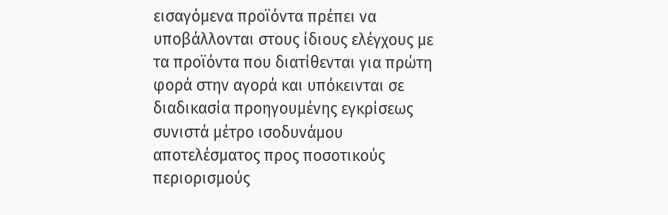εισαγόμενα προϊόντα πρέπει να υποβάλλονται στους ίδιους ελέγχους με τα προϊόντα που διατίθενται για πρώτη φορά στην αγορά και υπόκεινται σε διαδικασία προηγουμένης εγκρίσεως συνιστά μέτρο ισοδυνάμου αποτελέσματος προς ποσοτικούς περιορισμούς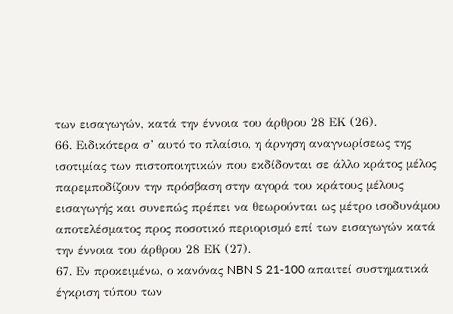των εισαγωγών, κατά την έννοια του άρθρου 28 ΕΚ (26).
66. Ειδικότερα σ’ αυτό το πλαίσιο, η άρνηση αναγνωρίσεως της ισοτιμίας των πιστοποιητικών που εκδίδονται σε άλλο κράτος μέλος παρεμποδίζουν την πρόσβαση στην αγορά του κράτους μέλους εισαγωγής και συνεπώς πρέπει να θεωρούνται ως μέτρο ισοδυνάμου αποτελέσματος προς ποσοτικό περιορισμό επί των εισαγωγών κατά την έννοια του άρθρου 28 ΕΚ (27).
67. Εν προκειμένω, ο κανόνας NBN S 21‑100 απαιτεί συστηματικά έγκριση τύπου των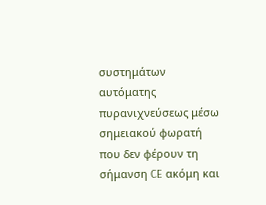συστημάτων αυτόματης πυρανιχνεύσεως μέσω σημειακού φωρατή που δεν φέρουν τη σήμανση CE ακόμη και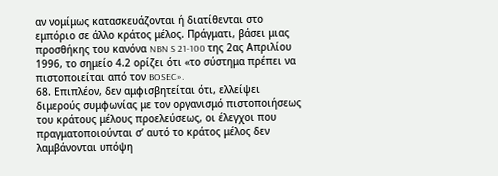αν νομίμως κατασκευάζονται ή διατίθενται στο εμπόριο σε άλλο κράτος μέλος. Πράγματι, βάσει μιας προσθήκης του κανόνα NBN S 21‑100 της 2ας Απριλίου 1996, το σημείο 4.2 ορίζει ότι «το σύστημα πρέπει να πιστοποιείται από τον BOSEC».
68. Επιπλέον, δεν αμφισβητείται ότι, ελλείψει διμερούς συμφωνίας με τον οργανισμό πιστοποιήσεως του κράτους μέλους προελεύσεως, οι έλεγχοι που πραγματοποιούνται σ’ αυτό το κράτος μέλος δεν λαμβάνονται υπόψη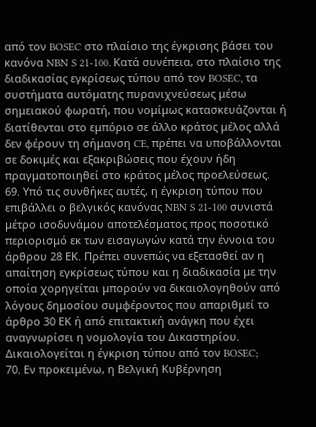από τον BOSEC στο πλαίσιο της έγκρισης βάσει του κανόνα NBN S 21‑100. Κατά συνέπεια, στο πλαίσιο της διαδικασίας εγκρίσεως τύπου από τον BOSEC, τα συστήματα αυτόματης πυρανιχνεύσεως μέσω σημειακού φωρατή, που νομίμως κατασκευάζονται ή διατίθενται στο εμπόριο σε άλλο κράτος μέλος αλλά δεν φέρουν τη σήμανση CE, πρέπει να υποβάλλονται σε δοκιμές και εξακριβώσεις που έχουν ήδη πραγματοποιηθεί στο κράτος μέλος προελεύσεως.
69. Υπό τις συνθήκες αυτές, η έγκριση τύπου που επιβάλλει ο βελγικός κανόνας NBN S 21‑100 συνιστά μέτρο ισοδυνάμου αποτελέσματος προς ποσοτικό περιορισμό εκ των εισαγωγών κατά την έννοια του άρθρου 28 ΕΚ. Πρέπει συνεπώς να εξετασθεί αν η απαίτηση εγκρίσεως τύπου και η διαδικασία με την οποία χορηγείται μπορούν να δικαιολογηθούν από λόγους δημοσίου συμφέροντος που απαριθμεί το άρθρο 30 ΕΚ ή από επιτακτική ανάγκη που έχει αναγνωρίσει η νομολογία του Δικαστηρίου.
Δικαιολογείται η έγκριση τύπου από τον BOSEC;
70. Εν προκειμένω, η Βελγική Κυβέρνηση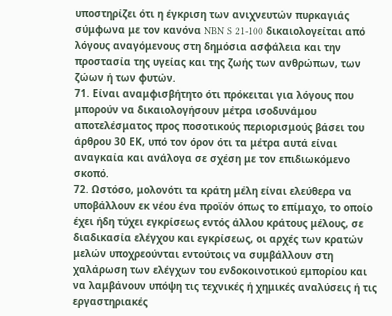υποστηρίζει ότι η έγκριση των ανιχνευτών πυρκαγιάς σύμφωνα με τον κανόνα NBN S 21‑100 δικαιολογείται από λόγους αναγόμενους στη δημόσια ασφάλεια και την προστασία της υγείας και της ζωής των ανθρώπων, των ζώων ή των φυτών.
71. Είναι αναμφισβήτητο ότι πρόκειται για λόγους που μπορούν να δικαιολογήσουν μέτρα ισοδυνάμου αποτελέσματος προς ποσοτικούς περιορισμούς βάσει του άρθρου 30 ΕΚ, υπό τον όρον ότι τα μέτρα αυτά είναι αναγκαία και ανάλογα σε σχέση με τον επιδιωκόμενο σκοπό.
72. Ωστόσο, μολονότι τα κράτη μέλη είναι ελεύθερα να υποβάλλουν εκ νέου ένα προϊόν όπως το επίμαχο, το οποίο έχει ήδη τύχει εγκρίσεως εντός άλλου κράτους μέλους, σε διαδικασία ελέγχου και εγκρίσεως, οι αρχές των κρατών μελών υποχρεούνται εντούτοις να συμβάλλουν στη χαλάρωση των ελέγχων του ενδοκοινοτικού εμπορίου και να λαμβάνουν υπόψη τις τεχνικές ή χημικές αναλύσεις ή τις εργαστηριακές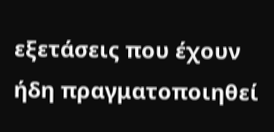εξετάσεις που έχουν ήδη πραγματοποιηθεί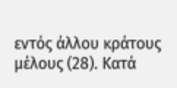εντός άλλου κράτους μέλους (28). Κατά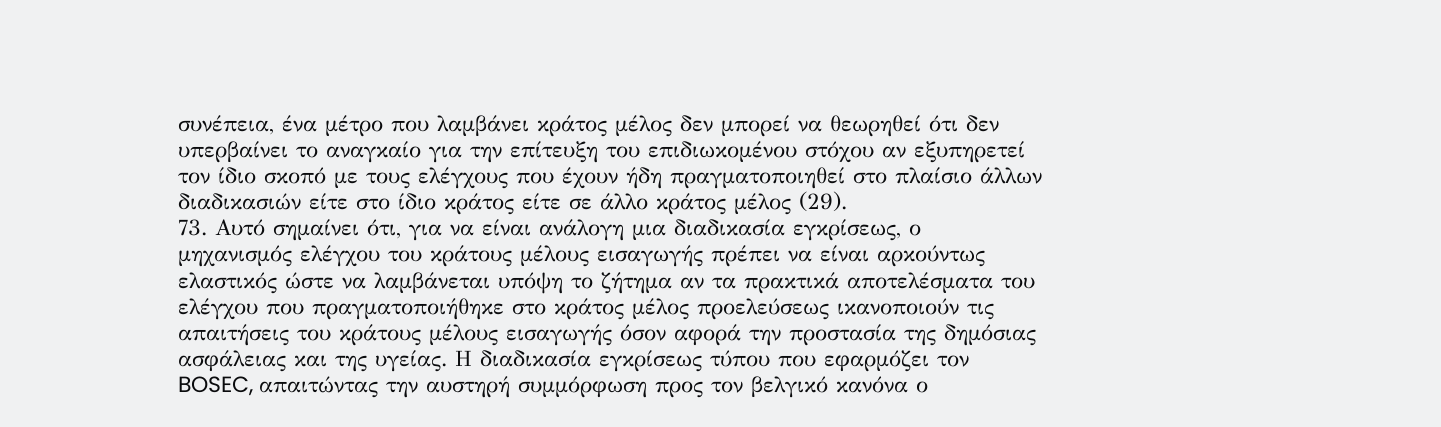συνέπεια, ένα μέτρο που λαμβάνει κράτος μέλος δεν μπορεί να θεωρηθεί ότι δεν υπερβαίνει το αναγκαίο για την επίτευξη του επιδιωκομένου στόχου αν εξυπηρετεί τον ίδιο σκοπό με τους ελέγχους που έχουν ήδη πραγματοποιηθεί στο πλαίσιο άλλων διαδικασιών είτε στο ίδιο κράτος είτε σε άλλο κράτος μέλος (29).
73. Αυτό σημαίνει ότι, για να είναι ανάλογη μια διαδικασία εγκρίσεως, ο μηχανισμός ελέγχου του κράτους μέλους εισαγωγής πρέπει να είναι αρκούντως ελαστικός ώστε να λαμβάνεται υπόψη το ζήτημα αν τα πρακτικά αποτελέσματα του ελέγχου που πραγματοποιήθηκε στο κράτος μέλος προελεύσεως ικανοποιούν τις απαιτήσεις του κράτους μέλους εισαγωγής όσον αφορά την προστασία της δημόσιας ασφάλειας και της υγείας. Η διαδικασία εγκρίσεως τύπου που εφαρμόζει τον BOSEC, απαιτώντας την αυστηρή συμμόρφωση προς τον βελγικό κανόνα ο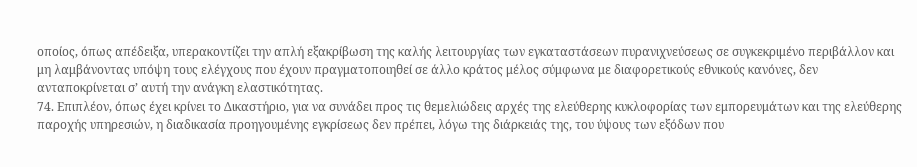οποίος, όπως απέδειξα, υπερακοντίζει την απλή εξακρίβωση της καλής λειτουργίας των εγκαταστάσεων πυρανιχνεύσεως σε συγκεκριμένο περιβάλλον και μη λαμβάνοντας υπόψη τους ελέγχους που έχουν πραγματοποιηθεί σε άλλο κράτος μέλος σύμφωνα με διαφορετικούς εθνικούς κανόνες, δεν ανταποκρίνεται σ’ αυτή την ανάγκη ελαστικότητας.
74. Επιπλέον, όπως έχει κρίνει το Δικαστήριο, για να συνάδει προς τις θεμελιώδεις αρχές της ελεύθερης κυκλοφορίας των εμπορευμάτων και της ελεύθερης παροχής υπηρεσιών, η διαδικασία προηγουμένης εγκρίσεως δεν πρέπει, λόγω της διάρκειάς της, του ύψους των εξόδων που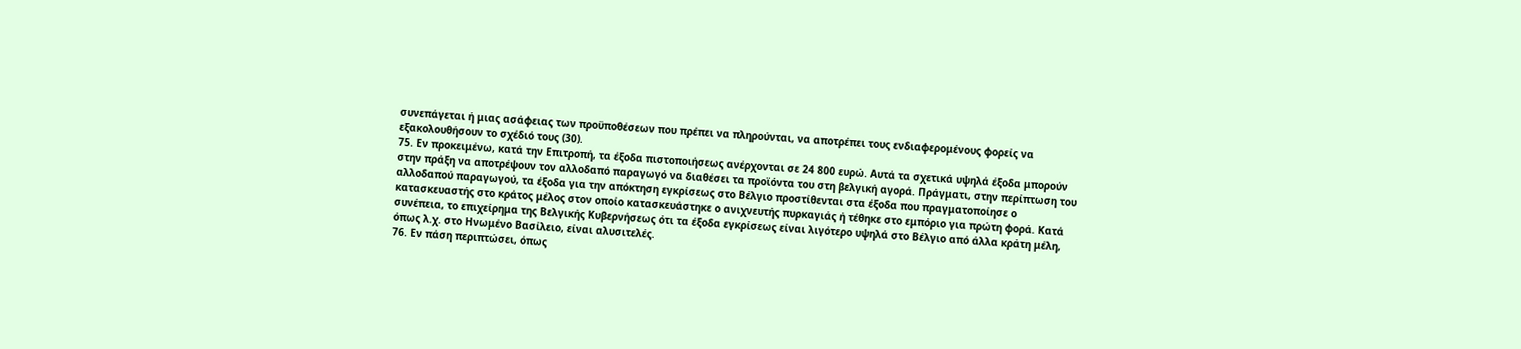συνεπάγεται ή μιας ασάφειας των προϋποθέσεων που πρέπει να πληρούνται, να αποτρέπει τους ενδιαφερομένους φορείς να εξακολουθήσουν το σχέδιό τους (30).
75. Εν προκειμένω, κατά την Επιτροπή, τα έξοδα πιστοποιήσεως ανέρχονται σε 24 800 ευρώ. Αυτά τα σχετικά υψηλά έξοδα μπορούν στην πράξη να αποτρέψουν τον αλλοδαπό παραγωγό να διαθέσει τα προϊόντα του στη βελγική αγορά. Πράγματι, στην περίπτωση του αλλοδαπού παραγωγού, τα έξοδα για την απόκτηση εγκρίσεως στο Βέλγιο προστίθενται στα έξοδα που πραγματοποίησε ο κατασκευαστής στο κράτος μέλος στον οποίο κατασκευάστηκε ο ανιχνευτής πυρκαγιάς ή τέθηκε στο εμπόριο για πρώτη φορά. Κατά συνέπεια, το επιχείρημα της Βελγικής Κυβερνήσεως ότι τα έξοδα εγκρίσεως είναι λιγότερο υψηλά στο Βέλγιο από άλλα κράτη μέλη, όπως λ.χ. στο Ηνωμένο Βασίλειο, είναι αλυσιτελές.
76. Εν πάση περιπτώσει, όπως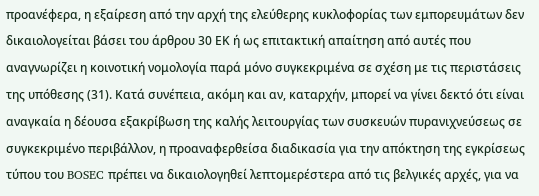προανέφερα, η εξαίρεση από την αρχή της ελεύθερης κυκλοφορίας των εμπορευμάτων δεν δικαιολογείται βάσει του άρθρου 30 ΕΚ ή ως επιτακτική απαίτηση από αυτές που αναγνωρίζει η κοινοτική νομολογία παρά μόνο συγκεκριμένα σε σχέση με τις περιστάσεις της υπόθεσης (31). Κατά συνέπεια, ακόμη και αν, καταρχήν, μπορεί να γίνει δεκτό ότι είναι αναγκαία η δέουσα εξακρίβωση της καλής λειτουργίας των συσκευών πυρανιχνεύσεως σε συγκεκριμένο περιβάλλον, η προαναφερθείσα διαδικασία για την απόκτηση της εγκρίσεως τύπου του BOSEC πρέπει να δικαιολογηθεί λεπτομερέστερα από τις βελγικές αρχές, για να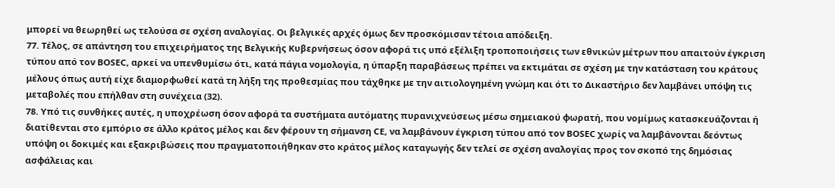μπορεί να θεωρηθεί ως τελούσα σε σχέση αναλογίας. Οι βελγικές αρχές όμως δεν προσκόμισαν τέτοια απόδειξη.
77. Τέλος, σε απάντηση του επιχειρήματος της Βελγικής Κυβερνήσεως όσον αφορά τις υπό εξέλιξη τροποποιήσεις των εθνικών μέτρων που απαιτούν έγκριση τύπου από τον BOSEC, αρκεί να υπενθυμίσω ότι, κατά πάγια νομολογία, η ύπαρξη παραβάσεως πρέπει να εκτιμάται σε σχέση με την κατάσταση του κράτους μέλους όπως αυτή είχε διαμορφωθεί κατά τη λήξη της προθεσμίας που τάχθηκε με την αιτιολογημένη γνώμη και ότι το Δικαστήριο δεν λαμβάνει υπόψη τις μεταβολές που επήλθαν στη συνέχεια (32).
78. Υπό τις συνθήκες αυτές, η υποχρέωση όσον αφορά τα συστήματα αυτόματης πυρανιχνεύσεως μέσω σημειακού φωρατή, που νομίμως κατασκευάζονται ή διατίθενται στο εμπόριο σε άλλο κράτος μέλος και δεν φέρουν τη σήμανση CE, να λαμβάνουν έγκριση τύπου από τον BOSEC χωρίς να λαμβάνονται δεόντως υπόψη οι δοκιμές και εξακριβώσεις που πραγματοποιήθηκαν στο κράτος μέλος καταγωγής δεν τελεί σε σχέση αναλογίας προς τον σκοπό της δημόσιας ασφάλειας και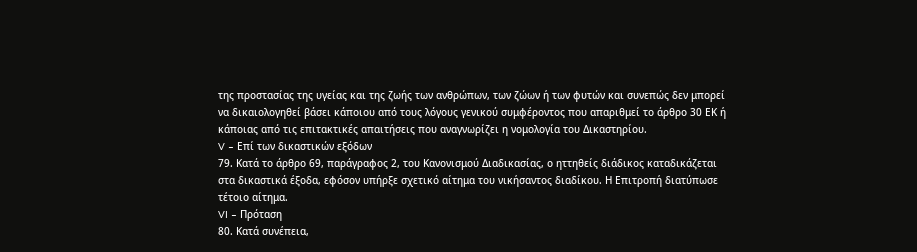της προστασίας της υγείας και της ζωής των ανθρώπων, των ζώων ή των φυτών και συνεπώς δεν μπορεί να δικαιολογηθεί βάσει κάποιου από τους λόγους γενικού συμφέροντος που απαριθμεί το άρθρο 30 ΕΚ ή κάποιας από τις επιτακτικές απαιτήσεις που αναγνωρίζει η νομολογία του Δικαστηρίου.
V – Επί των δικαστικών εξόδων
79. Κατά το άρθρο 69, παράγραφος 2, του Κανονισμού Διαδικασίας, ο ηττηθείς διάδικος καταδικάζεται στα δικαστικά έξοδα, εφόσον υπήρξε σχετικό αίτημα του νικήσαντος διαδίκου. Η Επιτροπή διατύπωσε τέτοιο αίτημα.
VI – Πρόταση
80. Κατά συνέπεια,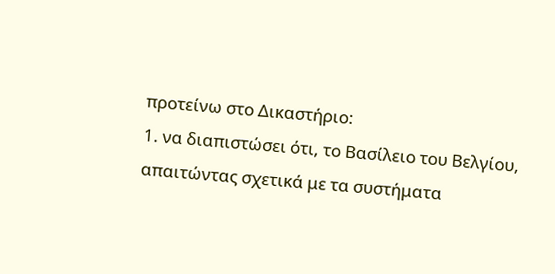προτείνω στο Δικαστήριο:
1. να διαπιστώσει ότι, το Βασίλειο του Βελγίου, απαιτώντας σχετικά με τα συστήματα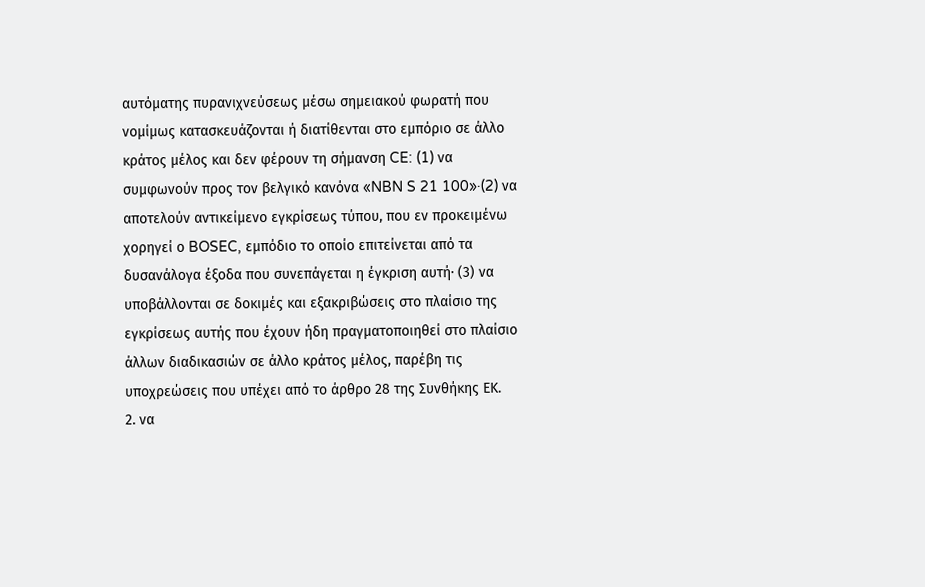αυτόματης πυρανιχνεύσεως μέσω σημειακού φωρατή που νομίμως κατασκευάζονται ή διατίθενται στο εμπόριο σε άλλο κράτος μέλος και δεν φέρουν τη σήμανση CE: (1) να συμφωνούν προς τον βελγικό κανόνα «NBN S 21 100»·(2) να αποτελούν αντικείμενο εγκρίσεως τύπου, που εν προκειμένω χορηγεί ο BOSEC, εμπόδιο το οποίο επιτείνεται από τα δυσανάλογα έξοδα που συνεπάγεται η έγκριση αυτή· (3) να υποβάλλονται σε δοκιμές και εξακριβώσεις στο πλαίσιο της εγκρίσεως αυτής που έχουν ήδη πραγματοποιηθεί στο πλαίσιο άλλων διαδικασιών σε άλλο κράτος μέλος, παρέβη τις υποχρεώσεις που υπέχει από το άρθρο 28 της Συνθήκης ΕΚ.
2. να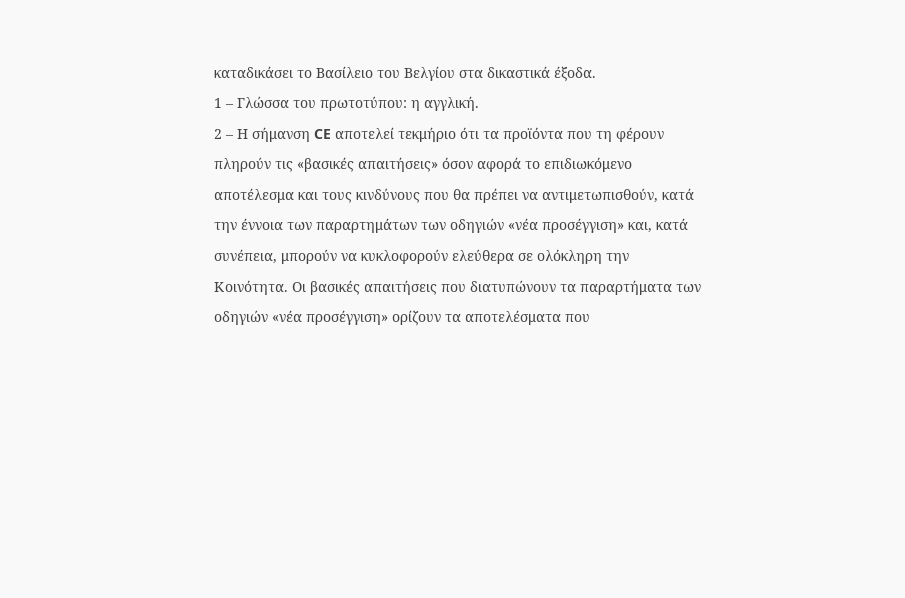καταδικάσει το Βασίλειο του Βελγίου στα δικαστικά έξοδα.
1 – Γλώσσα του πρωτοτύπου: η αγγλική.
2 – Η σήμανση CE αποτελεί τεκμήριο ότι τα προϊόντα που τη φέρουν πληρούν τις «βασικές απαιτήσεις» όσον αφορά το επιδιωκόμενο αποτέλεσμα και τους κινδύνους που θα πρέπει να αντιμετωπισθούν, κατά την έννοια των παραρτημάτων των οδηγιών «νέα προσέγγιση» και, κατά συνέπεια, μπορούν να κυκλοφορούν ελεύθερα σε ολόκληρη την Κοινότητα. Οι βασικές απαιτήσεις που διατυπώνουν τα παραρτήματα των οδηγιών «νέα προσέγγιση» ορίζουν τα αποτελέσματα που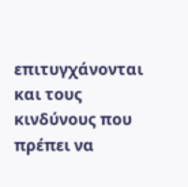επιτυγχάνονται και τους κινδύνους που πρέπει να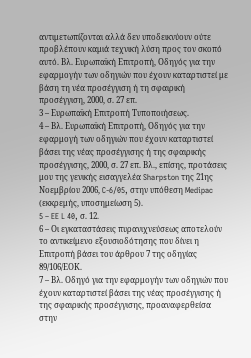αντιμετωπίζονται αλλά δεν υποδεικνύουν ούτε προβλέπουν καμιά τεχνική λύση προς τον σκοπό αυτό. Βλ. Ευρωπαϊκή Επιτροπή, Οδηγός για την εφαρμογήν των οδηγιών που έχουν καταρτιστεί με βάση τη νέα προσέγγιση ή τη σφαιρική προσέγγιση, 2000, σ. 27 επ.
3 – Ευρωπαϊκή Επιτροπή Τυποποιήσεως.
4 – Βλ. Ευρωπαϊκή Επιτροπή, Οδηγός για την εφαρμογή των οδηγιών που έχουν καταρτιστεί βάσει της νέας προσέγγισης ή της σφαιρικής προσέγγισης, 2000, σ. 27 επ. Βλ., επίσης, προτάσεις μου της γενικής εισαγγελέα Sharpston της 21ης Νοεμβρίου 2006, C‑6/05, στην υπόθεση Medipac (εκκρεμής, υποσημείωση 5).
5 – EE L 40, σ. 12.
6 – Οι εγκαταστάσεις πυρανιχνεύσεως αποτελούν το αντικείμενο εξουσιοδότησης που δίνει η Επιτροπή βάσει του άρθρου 7 της οδηγίας 89/106/ΕΟΚ.
7 – Βλ. Οδηγό για την εφαρμογήν των οδηγιών που έχουν καταρτιστεί βάσει της νέας προσέγγισης ή της σφαιρικής προσέγγισης, προαναφερθείσα στην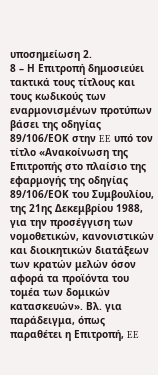υποσημείωση 2.
8 – Η Επιτροπή δημοσιεύει τακτικά τους τίτλους και τους κωδικούς των εναρμονισμένων προτύπων βάσει της οδηγίας 89/106/ΕΟΚ στην EE υπό τον τίτλο «Ανακοίνωση της Επιτροπής στο πλαίσιο της εφαρμογής της οδηγίας 89/106/ΕΟΚ του Συμβουλίου, της 21ης Δεκεμβρίου 1988, για την προσέγγιση των νομοθετικών, κανονιστικών και διοικητικών διατάξεων των κρατών μελών όσον αφορά τα προϊόντα του τομέα των δομικών κατασκευών». Βλ. για παράδειγμα, όπως παραθέτει η Επιτροπή, EE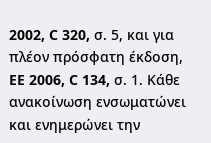2002, C 320, σ. 5, και για πλέον πρόσφατη έκδοση, EE 2006, C 134, σ. 1. Κάθε ανακοίνωση ενσωματώνει και ενημερώνει την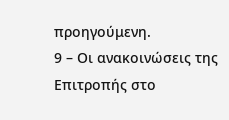προηγούμενη.
9 – Οι ανακοινώσεις της Επιτροπής στο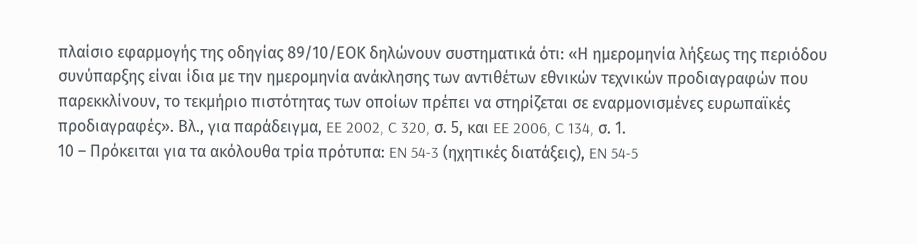πλαίσιο εφαρμογής της οδηγίας 89/10/ΕΟΚ δηλώνουν συστηματικά ότι: «Η ημερομηνία λήξεως της περιόδου συνύπαρξης είναι ίδια με την ημερομηνία ανάκλησης των αντιθέτων εθνικών τεχνικών προδιαγραφών που παρεκκλίνουν, το τεκμήριο πιστότητας των οποίων πρέπει να στηρίζεται σε εναρμονισμένες ευρωπαϊκές προδιαγραφές». Βλ., για παράδειγμα, EE 2002, C 320, σ. 5, και EE 2006, C 134, σ. 1.
10 – Πρόκειται για τα ακόλουθα τρία πρότυπα: EN 54‑3 (ηχητικές διατάξεις), EN 54‑5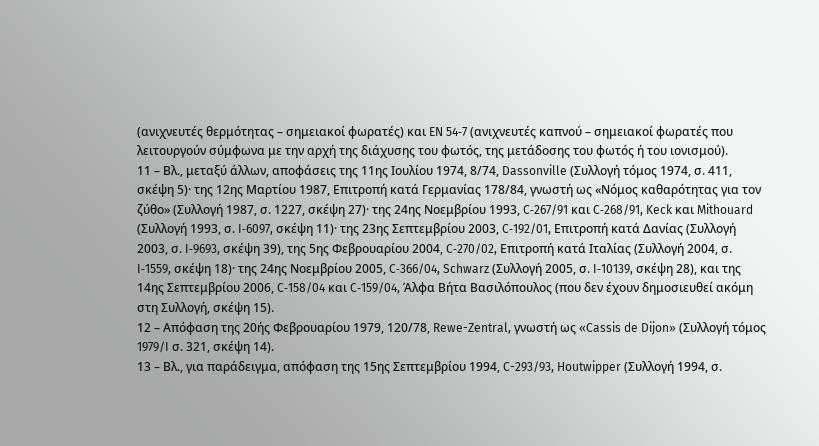(ανιχνευτές θερμότητας – σημειακοί φωρατές) και EN 54‑7 (ανιχνευτές καπνού – σημειακοί φωρατές που λειτουργούν σύμφωνα με την αρχή της διάχυσης του φωτός, της μετάδοσης του φωτός ή του ιονισμού).
11 – Βλ., μεταξύ άλλων, αποφάσεις της 11ης Ιουλίου 1974, 8/74, Dassonville (Συλλογή τόμος 1974, σ. 411, σκέψη 5)· της 12ης Μαρτίου 1987, Επιτροπή κατά Γερμανίας 178/84, γνωστή ως «Νόμος καθαρότητας για τον ζύθο» (Συλλογή 1987, σ. 1227, σκέψη 27)· της 24ης Νοεμβρίου 1993, C‑267/91 και C‑268/91, Keck και Mithouard (Συλλογή 1993, σ. I‑6097, σκέψη 11)· της 23ης Σεπτεμβρίου 2003, C‑192/01, Επιτροπή κατά Δανίας (Συλλογή 2003, σ. I‑9693, σκέψη 39), της 5ης Φεβρουαρίου 2004, C‑270/02, Επιτροπή κατά Ιταλίας (Συλλογή 2004, σ. I‑1559, σκέψη 18)· της 24ης Νοεμβρίου 2005, C‑366/04, Schwarz (Συλλογή 2005, σ. I‑10139, σκέψη 28), και της 14ης Σεπτεμβρίου 2006, C‑158/04 και C‑159/04, Άλφα Βήτα Βασιλόπουλος (που δεν έχουν δημοσιευθεί ακόμη στη Συλλογή, σκέψη 15).
12 – Απόφαση της 20ής Φεβρουαρίου 1979, 120/78, Rewe-Zentral, γνωστή ως «Cassis de Dijon» (Συλλογή τόμος 1979/I σ. 321, σκέψη 14).
13 – Βλ., για παράδειγμα, απόφαση της 15ης Σεπτεμβρίου 1994, C-293/93, Houtwipper (Συλλογή 1994, σ.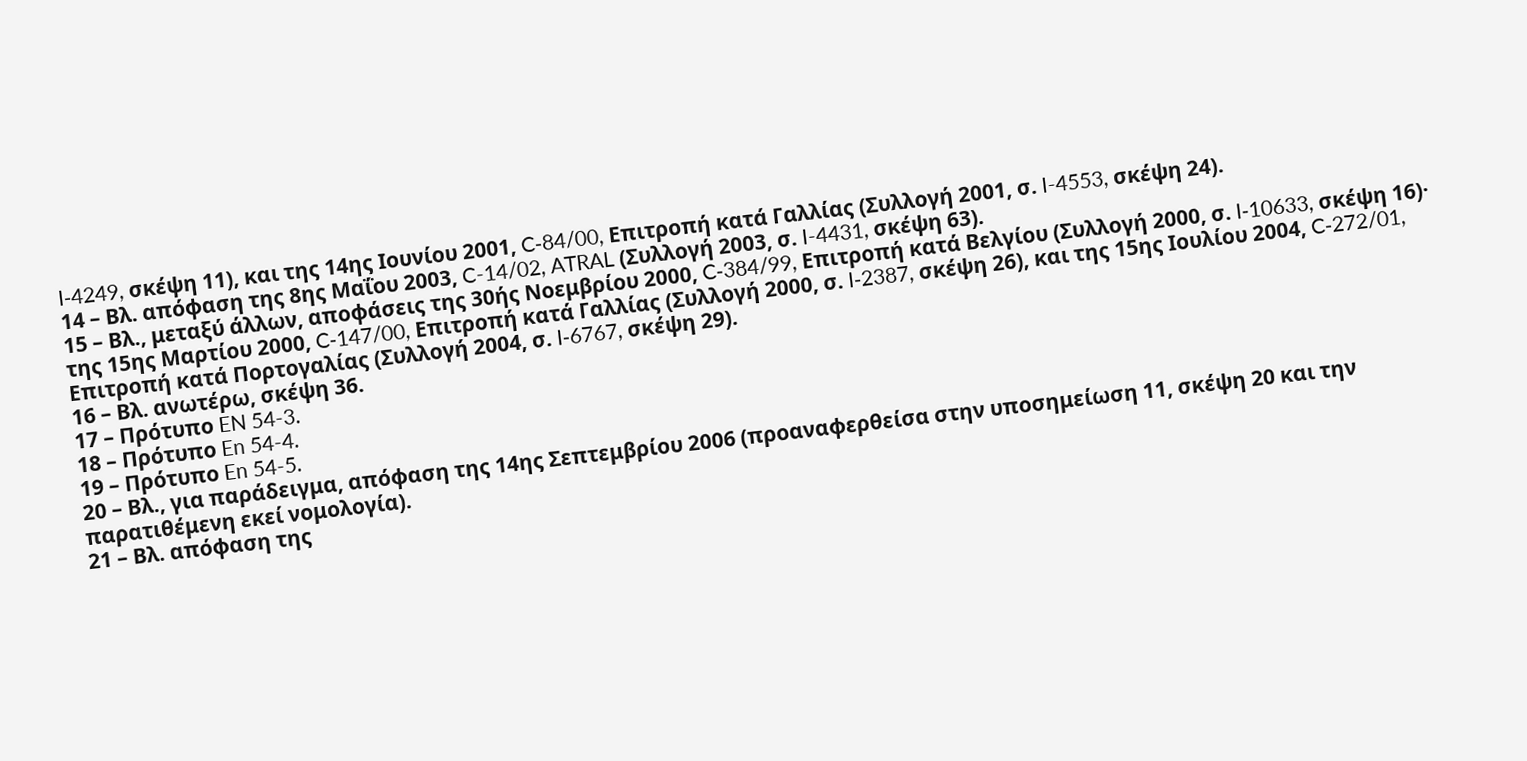I‑4249, σκέψη 11), και της 14ης Ιουνίου 2001, C‑84/00, Επιτροπή κατά Γαλλίας (Συλλογή 2001, σ. I-4553, σκέψη 24).
14 – Βλ. απόφαση της 8ης Μαΐου 2003, C-14/02, ATRAL (Συλλογή 2003, σ. I-4431, σκέψη 63).
15 – Βλ., μεταξύ άλλων, αποφάσεις της 30ής Νοεμβρίου 2000, C‑384/99, Επιτροπή κατά Βελγίου (Συλλογή 2000, σ. I‑10633, σκέψη 16)· της 15ης Μαρτίου 2000, C‑147/00, Επιτροπή κατά Γαλλίας (Συλλογή 2000, σ. I‑2387, σκέψη 26), και της 15ης Ιουλίου 2004, C‑272/01, Επιτροπή κατά Πορτογαλίας (Συλλογή 2004, σ. I‑6767, σκέψη 29).
16 – Βλ. ανωτέρω, σκέψη 36.
17 – Πρότυπο EN 54-3.
18 – Πρότυπο En 54-4.
19 – Πρότυπο En 54-5.
20 – Βλ., για παράδειγμα, απόφαση της 14ης Σεπτεμβρίου 2006 (προαναφερθείσα στην υποσημείωση 11, σκέψη 20 και την παρατιθέμενη εκεί νομολογία).
21 – Βλ. απόφαση της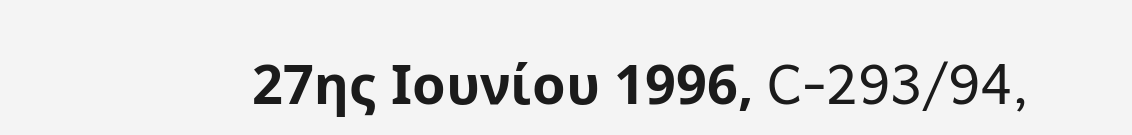27ης Ιουνίου 1996, C‑293/94,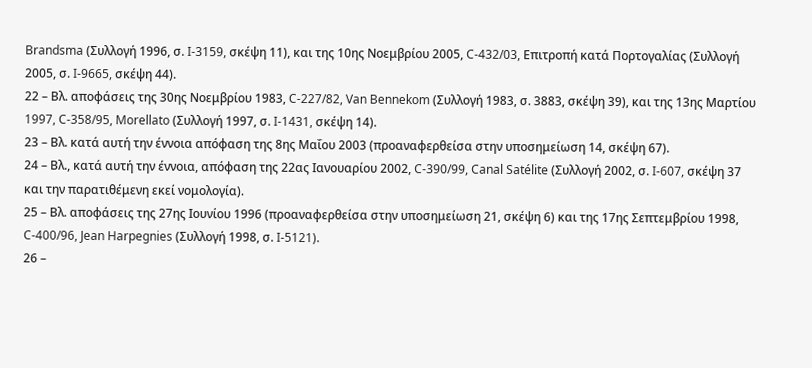Brandsma (Συλλογή 1996, σ. I‑3159, σκέψη 11), και της 10ης Νοεμβρίου 2005, C‑432/03, Επιτροπή κατά Πορτογαλίας (Συλλογή 2005, σ. I‑9665, σκέψη 44).
22 – Βλ. αποφάσεις της 30ης Νοεμβρίου 1983, C‑227/82, Van Bennekom (Συλλογή 1983, σ. 3883, σκέψη 39), και της 13ης Μαρτίου 1997, C‑358/95, Morellato (Συλλογή 1997, σ. I‑1431, σκέψη 14).
23 – Βλ. κατά αυτή την έννοια απόφαση της 8ης Μαΐου 2003 (προαναφερθείσα στην υποσημείωση 14, σκέψη 67).
24 – Βλ., κατά αυτή την έννοια, απόφαση της 22ας Ιανουαρίου 2002, C‑390/99, Canal Satélite (Συλλογή 2002, σ. I‑607, σκέψη 37 και την παρατιθέμενη εκεί νομολογία).
25 – Βλ. αποφάσεις της 27ης Ιουνίου 1996 (προαναφερθείσα στην υποσημείωση 21, σκέψη 6) και της 17ης Σεπτεμβρίου 1998, C‑400/96, Jean Harpegnies (Συλλογή 1998, σ. I‑5121).
26 –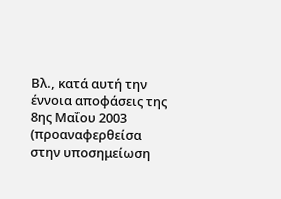Βλ., κατά αυτή την έννοια αποφάσεις της 8ης Μαΐου 2003 (προαναφερθείσα στην υποσημείωση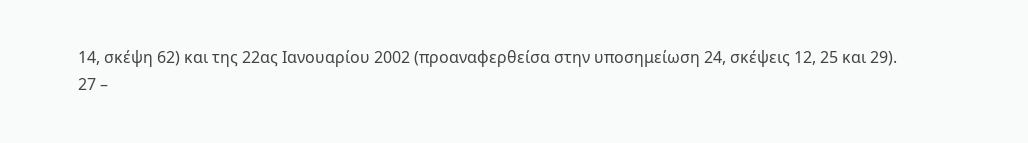14, σκέψη 62) και της 22ας Ιανουαρίου 2002 (προαναφερθείσα στην υποσημείωση 24, σκέψεις 12, 25 και 29).
27 –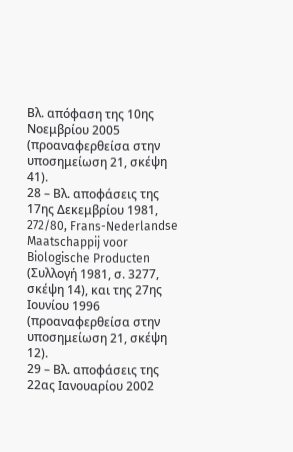Βλ. απόφαση της 10ης Νοεμβρίου 2005 (προαναφερθείσα στην υποσημείωση 21, σκέψη 41).
28 – Βλ. αποφάσεις της 17ης Δεκεμβρίου 1981, 272/80, Frans-Nederlandse Maatschappij voor Biologische Producten (Συλλογή 1981, σ. 3277, σκέψη 14), και της 27ης Ιουνίου 1996 (προαναφερθείσα στην υποσημείωση 21, σκέψη 12).
29 – Βλ. αποφάσεις της 22ας Ιανουαρίου 2002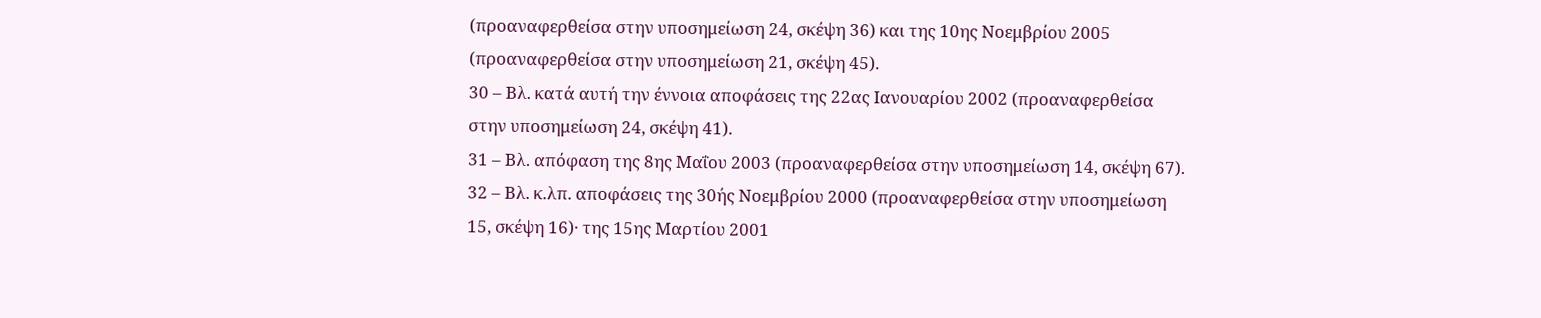(προαναφερθείσα στην υποσημείωση 24, σκέψη 36) και της 10ης Νοεμβρίου 2005 (προαναφερθείσα στην υποσημείωση 21, σκέψη 45).
30 – Βλ. κατά αυτή την έννοια αποφάσεις της 22ας Ιανουαρίου 2002 (προαναφερθείσα στην υποσημείωση 24, σκέψη 41).
31 – Βλ. απόφαση της 8ης Μαΐου 2003 (προαναφερθείσα στην υποσημείωση 14, σκέψη 67).
32 – Βλ. κ.λπ. αποφάσεις της 30ής Νοεμβρίου 2000 (προαναφερθείσα στην υποσημείωση 15, σκέψη 16)· της 15ης Μαρτίου 2001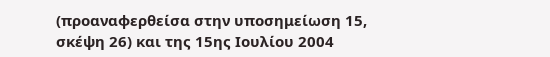(προαναφερθείσα στην υποσημείωση 15, σκέψη 26) και της 15ης Ιουλίου 2004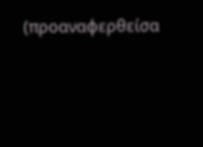(προαναφερθείσα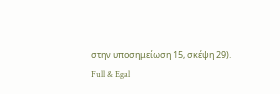στην υποσημείωση 15, σκέψη 29).
Full & Egal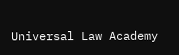Universal Law Academy